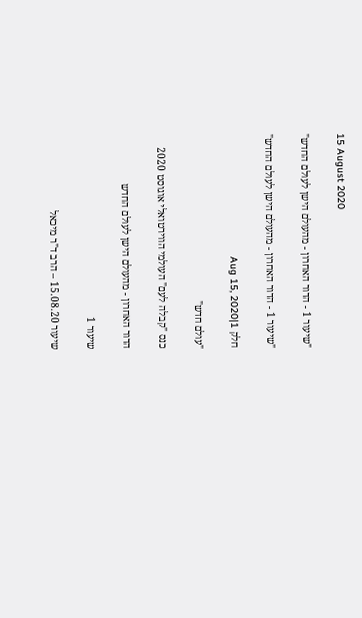15 August 2020

"שיעור 1 - הדור האחרון - מהעולם הישן לעולם החדש"

"שיעור 1 - הדור האחרון - מהעולם הישן לעולם החדש"

חלק 1|Aug 15, 2020

"עולם חדש"

כנס "קבלה לעם" העולמי הווירטואלי אוגוסט 2020

הדור האחרון - מהעולם הישן לעולם החדש

שיעור 1

שיעור 15.08.20 – הרב ד"ר מיכאל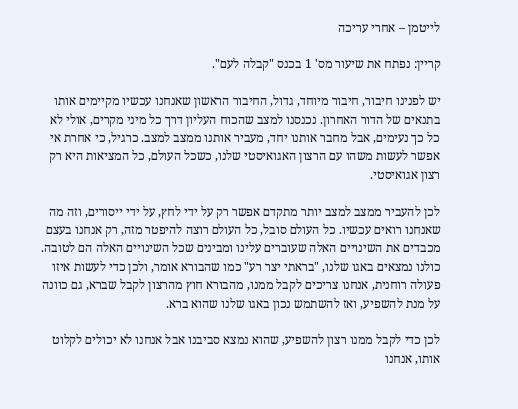לייטמן – אחרי עריכה

קריין: נפתח את שיעור מס' 1 בכנס "קבלה לעם".

יש לפנינו חיבור, חיבור מיוחד, גדול, החיבור הראשון שאנחנו עכשיו מקיימים אותו בתנאים של הדור האחרון. נכנסנו למצב שהכוח העליון דרך כל מיני מקרים, אולי לא כל כך נעימים, אבל מחבר אותנו יחד, מעביר אותנו ממצב למצב. כרגיל, כי אחרת אי אפשר לעשות משהו עם הרצון האגואיסטי שלנו, כשכל העולם, כל המציאות היא רק רצון אגואיסטי.

לכן להעביר ממצב למצב יותר מתקדם אפשר רק על ידי לחץ, על ידי ייסורים, וזה מה שאנחנו רואים עכשיו. כל העולם סובל, כל העולם רוצה להיפטר מזה, רק אנחנו בעצם מכבדים את השינויים האלה שעוברים עלינו ומבינים שכל השינויים האלה הם לטובה. כולנו נמצאים באגו שלנו, "בראתי יצר רע" כמו שהבורא אומר, ולכן כדי לעשות איזו פעולה רוחנית, אנחנו צריכים לקבל ממנו, מהבורא חוץ מהרצון לקבל שברא, גם כוונה על מנת להשפיע, ואז להשתמש נכון באגו שלנו שהוא ברא.

לכן כדי לקבל ממנו רצון להשפיע, שהוא נמצא סביבנו אבל אנחנו לא יכולים לקלוט אותו, אנחנו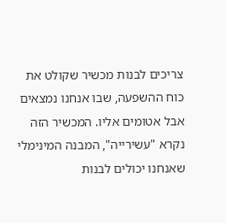צריכים לבנות מכשיר שקולט את כוח ההשפעה, שבו אנחנו נמצאים אבל אטומים אליו. המכשיר הזה נקרא "עשירייה", המבנה המינימלי שאנחנו יכולים לבנות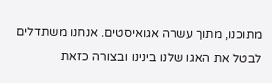מתוכנו, מתוך עשרה אגואיסטים. אנחנו משתדלים לבטל את האגו שלנו בינינו ובצורה כזאת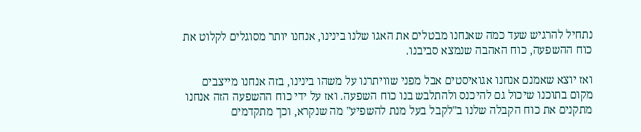נתחיל להרגיש שעד כמה שאנחנו מבטלים את האגו שלנו בינינו, אנחנו יותר מסוגלים לקלוט את כוח ההשפעה, כוח האהבה שנמצא סביבנו.

ואז יוצא שאמנם אנחנו אגואיסטים אבל מפני שוויתרנו על משהו בינינו, בזה אנחנו מייצבים מקום בתוכנו שיכול גם להיכנס ולהתלבש בנו כוח השפעה. ואז על ידי כוח ההשפעה הזה אנחנו מתקנים את כוח הקבלה שלנו ב"לקבל בעל מנת להשפיע" מה שנקרא, וכך מתקדמים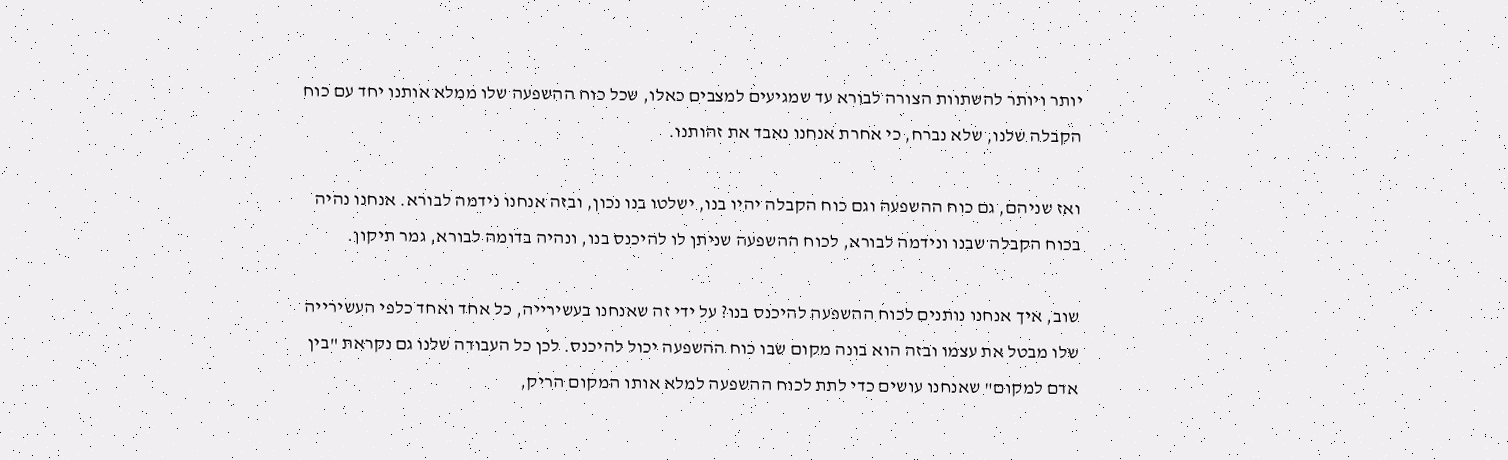יותר ויותר להשתוות הצורה לבורא עד שמגיעים למצבים כאלו, שכל כוח ההשפעה שלו ממלא אותנו יחד עם כוח הקבלה שלנו, שלא נברח, כי אחרת אנחנו נאבד את זהותנו.

ואז שניהם, גם כוח ההשפעה וגם כוח הקבלה יהיו בנו, ישלטו בנו נכון, ובזה אנחנו נידמה לבורא. אנחנו נהיה בכוח הקבלה שבנו ונידמה לבורא, לכוח ההשפעה שניתן לו להיכנס בנו, ונהיה בדומה לבורא, גמר תיקון.

שוב, איך אנחנו נותנים לכוח ההשפעה להיכנס בנו? על ידי זה שאנחנו בעשירייה, כל אחד ואחד כלפי העשירייה שלו מבטל את עצמו ובזה הוא בונה מקום שבו כוח ההשפעה יכול להיכנס. לכן כל העבודה שלנו גם נקראת "בין אדם למקום" שאנחנו עושים כדי לתת לכוח ההשפעה למלא אותו המקום הריק,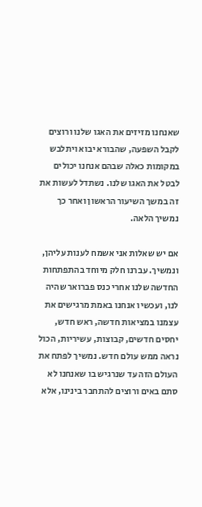שאנחנו מזיזים את האגו שלנו ורוצים לקבל השפעה, שהבורא יבוא ויתלבש במקומות כאלה שבהם אנחנו יכולים לבטל את האגו שלנו. נשתדל לעשות את זה במשך השיעור הראשון ואחר כך נמשיך הלאה.

אם יש שאלות אני אשמח לענות עליהן, ונמשיך. עברנו חלק מיוחד בהתפתחות החדשה שלנו אחרי כנס פברואר שהיה לנו, ועכשיו אנחנו באמת מרגישים את עצמנו במציאות חדשה, ראש חדש, יחסים חדשים, קבוצות, עשיריות, הכול נראה ממש עולם חדש. נמשיך לפתח את העולם הזה עד שנרגיש בו שאנחנו לא סתם באים ורוצים להתחבר בינינו, אלא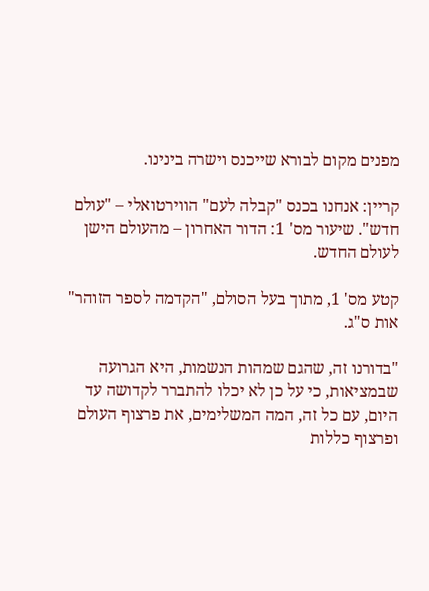מפנים מקום לבורא שייכנס וישרה בינינו.

קריין: אנחנו בכנס "קבלה לעם" הווירטואלי – "עולם חדש". שיעור מס' 1: הדור האחרון – מהעולם הישן לעולם החדש.

קטע מס' 1, מתוך בעל הסולם, "הקדמה לספר הזוהר" אות ס"ג.

"בדורנו זה, שהגם שמהות הנשמות, היא הגרועה שבמציאות, כי על כן לא יכלו להתברר לקדושה עד היום, עם כל זה, המה המשלימים, את פרצוף העולם ופרצוף כללות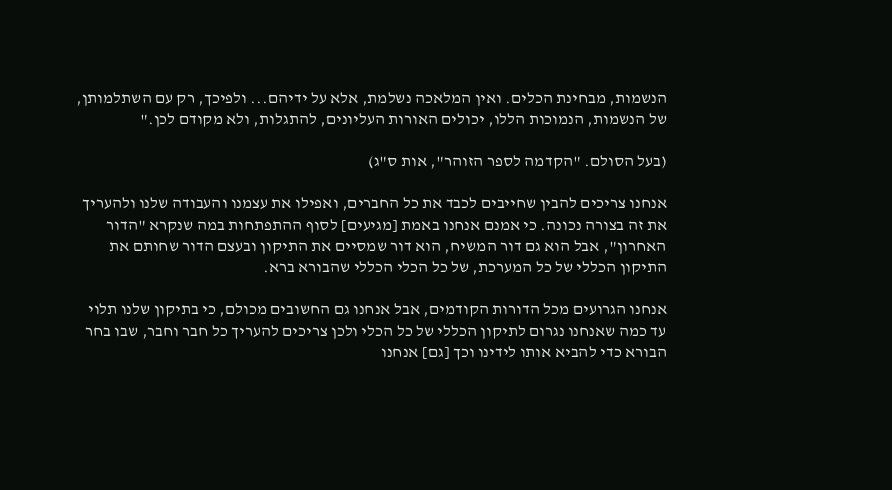הנשמות, מבחינת הכלים. ואין המלאכה נשלמת, אלא על ידיהם... ולפיכך, רק עם השתלמותן, של הנשמות, הנמוכות הללו, יכולים האורות העליונים, להתגלות, ולא מקודם לכן."

(בעל הסולם. "הקדמה לספר הזוהר", אות ס"ג)

אנחנו צריכים להבין שחייבים לכבד את כל החברים, ואפילו את עצמנו והעבודה שלנו ולהעריך את זה בצורה נכונה. כי אמנם אנחנו באמת [מגיעים] לסוף ההתפתחות במה שנקרא "הדור האחרון", אבל הוא גם דור המשיח, הוא דור שמסיים את התיקון ובעצם הדור שחותם את התיקון הכללי של כל המערכת, של כל הכלי הכללי שהבורא ברא.

אנחנו הגרועים מכל הדורות הקודמים, אבל אנחנו גם החשובים מכולם, כי בתיקון שלנו תלוי עד כמה שאנחנו נגרום לתיקון הכללי של כל הכלי ולכן צריכים להעריך כל חבר וחבר, שבו בחר הבורא כדי להביא אותו לידינו וכך [גם] אנחנו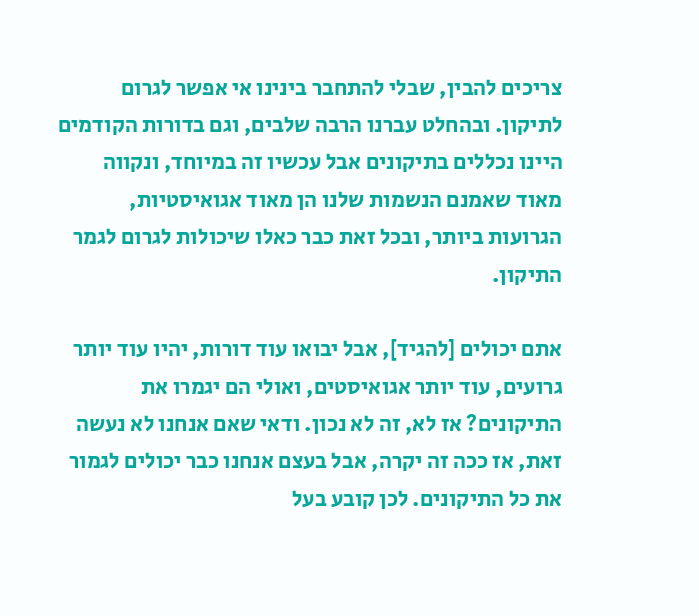צריכים להבין, שבלי להתחבר בינינו אי אפשר לגרום לתיקון. ובהחלט עברנו הרבה שלבים, וגם בדורות הקודמים היינו נכללים בתיקונים אבל עכשיו זה במיוחד, ונקווה מאוד שאמנם הנשמות שלנו הן מאוד אגואיסטיות, הגרועות ביותר, ובכל זאת כבר כאלו שיכולות לגרום לגמר התיקון.

אתם יכולים [להגיד], אבל יבואו עוד דורות, יהיו עוד יותר גרועים, עוד יותר אגואיסטים, ואולי הם יגמרו את התיקונים? אז לא, זה לא נכון. ודאי שאם אנחנו לא נעשה זאת, אז ככה זה יקרה, אבל בעצם אנחנו כבר יכולים לגמור את כל התיקונים. לכן קובע בעל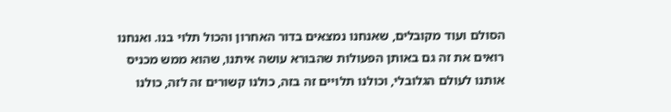הסולם ועוד מקובלים, שאנחנו נמצאים בדור האחרון והכול תלוי בנו. ואנחנו רואים את זה גם באותן הפעולות שהבורא עושה איתנו, שהוא ממש מכניס אותנו לעולם הגלובלי, וכולנו תלויים זה בזה, כולנו קשורים זה לזה, כולנו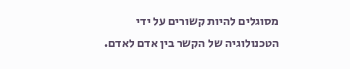מסוגלים להיות קשורים על ידי הטכנולוגיה של הקשר בין אדם לאדם.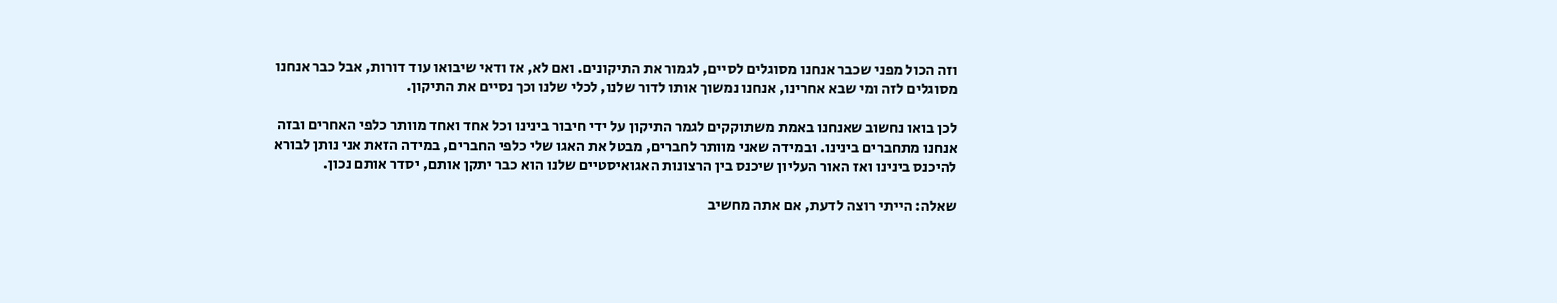וזה הכול מפני שכבר אנחנו מסוגלים לסיים, לגמור את התיקונים. ואם לא, אז ודאי שיבואו עוד דורות, אבל כבר אנחנו מסוגלים לזה ומי שבא אחרינו, אנחנו נמשוך אותו לדור שלנו, לכלי שלנו וכך נסיים את התיקון.

לכן בואו נחשוב שאנחנו באמת משתוקקים לגמר התיקון על ידי חיבור בינינו וכל אחד ואחד מוותר כלפי האחרים ובזה אנחנו מתחברים בינינו. ובמידה שאני מוותר לחברים, מבטל את האגו שלי כלפי החברים, במידה הזאת אני נותן לבורא להיכנס בינינו ואז האור העליון שיכנס בין הרצונות האגואיסטיים שלנו הוא כבר יתקן אותם, יסדר אותם נכון.

שאלה: הייתי רוצה לדעת, אם אתה מחשיב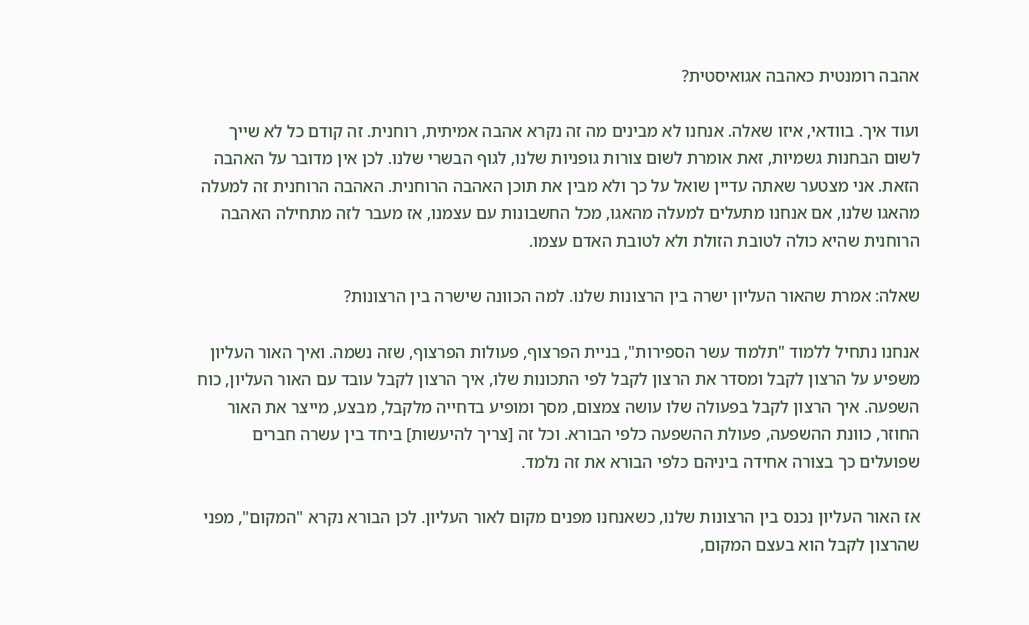אהבה רומנטית כאהבה אגואיסטית?

ועוד איך. בוודאי, איזו שאלה. אנחנו לא מבינים מה זה נקרא אהבה אמיתית, רוחנית. זה קודם כל לא שייך לשום הבחנות גשמיות, זאת אומרת לשום צורות גופניות שלנו, לגוף הבשרי שלנו. לכן אין מדובר על האהבה הזאת. אני מצטער שאתה עדיין שואל על כך ולא מבין את תוכן האהבה הרוחנית. האהבה הרוחנית זה למעלה מהאגו שלנו, אם אנחנו מתעלים למעלה מהאגו, מכל החשבונות עם עצמנו, אז מעבר לזה מתחילה האהבה הרוחנית שהיא כולה לטובת הזולת ולא לטובת האדם עצמו.

שאלה: אמרת שהאור העליון ישרה בין הרצונות שלנו. למה הכוונה שישרה בין הרצונות?

אנחנו נתחיל ללמוד "תלמוד עשר הספירות", בניית הפרצוף, פעולות הפרצוף, שזה נשמה. ואיך האור העליון משפיע על הרצון לקבל ומסדר את הרצון לקבל לפי התכונות שלו, איך הרצון לקבל עובד עם האור העליון, כוח השפעה. איך הרצון לקבל בפעולה שלו עושה צמצום, מסך ומופיע בדחייה מלקבל, מבצע, מייצר את האור החוזר, כוונת ההשפעה, פעולת ההשפעה כלפי הבורא. וכל זה [צריך להיעשות] ביחד בין עשרה חברים שפועלים כך בצורה אחידה ביניהם כלפי הבורא את זה נלמד.

אז האור העליון נכנס בין הרצונות שלנו, כשאנחנו מפנים מקום לאור העליון. לכן הבורא נקרא "המקום", מפני שהרצון לקבל הוא בעצם המקום,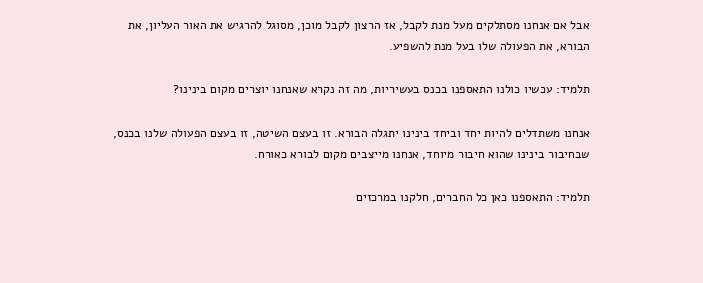אבל אם אנחנו מסתלקים מעל מנת לקבל, אז הרצון לקבל מוכן, מסוגל להרגיש את האור העליון, את הבורא, את הפעולה שלו בעל מנת להשפיע.

תלמיד: עכשיו כולנו התאספנו בכנס בעשיריות, מה זה נקרא שאנחנו יוצרים מקום בינינו?

אנחנו משתדלים להיות יחד וביחד בינינו יתגלה הבורא. זו בעצם השיטה, זו בעצם הפעולה שלנו בכנס, שבחיבור בינינו שהוא חיבור מיוחד, אנחנו מייצבים מקום לבורא כאורח.

תלמיד: התאספנו כאן כל החברים, חלקנו במרכזים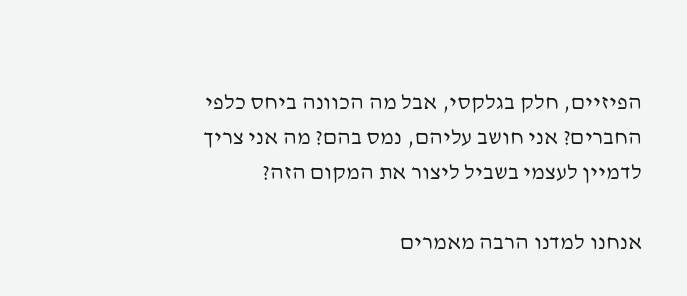הפיזיים, חלק בגלקסי, אבל מה הכוונה ביחס כלפי החברים? אני חושב עליהם, נמס בהם? מה אני צריך לדמיין לעצמי בשביל ליצור את המקום הזה?

אנחנו למדנו הרבה מאמרים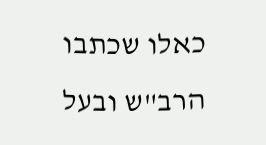כאלו שכתבו הרב"ש ובעל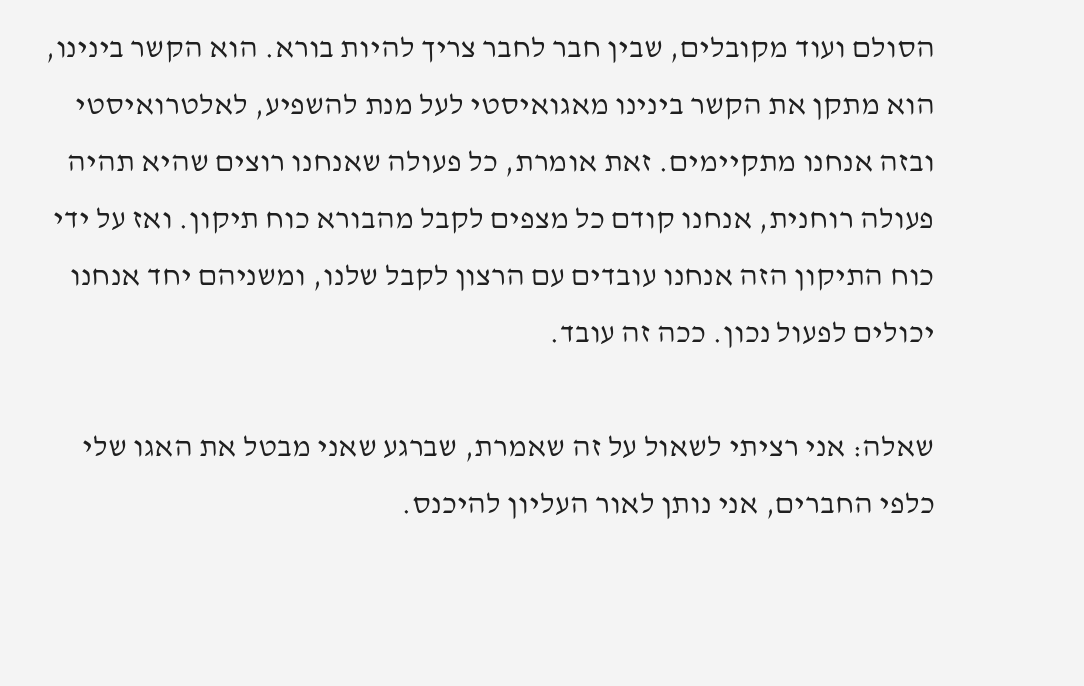הסולם ועוד מקובלים, שבין חבר לחבר צריך להיות בורא. הוא הקשר בינינו, הוא מתקן את הקשר בינינו מאגואיסטי לעל מנת להשפיע, לאלטרואיסטי ובזה אנחנו מתקיימים. זאת אומרת, כל פעולה שאנחנו רוצים שהיא תהיה פעולה רוחנית, אנחנו קודם כל מצפים לקבל מהבורא כוח תיקון. ואז על ידי כוח התיקון הזה אנחנו עובדים עם הרצון לקבל שלנו, ומשניהם יחד אנחנו יכולים לפעול נכון. ככה זה עובד.

שאלה: אני רציתי לשאול על זה שאמרת, שברגע שאני מבטל את האגו שלי כלפי החברים, אני נותן לאור העליון להיכנס.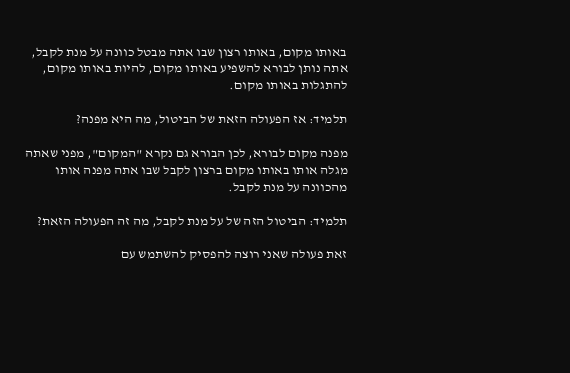באותו מקום, באותו רצון שבו אתה מבטל כוונה על מנת לקבל, אתה נותן לבורא להשפיע באותו מקום, להיות באותו מקום, להתגלות באותו מקום.

תלמיד: אז הפעולה הזאת של הביטול, מה היא מפנה?

מפנה מקום לבורא, לכן הבורא גם נקרא "המקום", מפני שאתה מגלה אותו באותו מקום ברצון לקבל שבו אתה מפנה אותו מהכוונה על מנת לקבל.

תלמיד: הביטול הזה של על מנת לקבל, מה זה הפעולה הזאת?

זאת פעולה שאני רוצה להפסיק להשתמש עם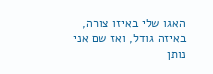האגו שלי באיזו צורה, באיזה גודל, ואז שם אני נותן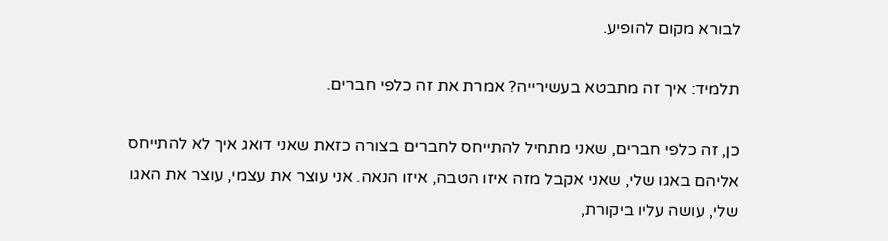לבורא מקום להופיע.

תלמיד: איך זה מתבטא בעשירייה? אמרת את זה כלפי חברים.

כן, זה כלפי חברים, שאני מתחיל להתייחס לחברים בצורה כזאת שאני דואג איך לא להתייחס אליהם באגו שלי, שאני אקבל מזה איזו הטבה, איזו הנאה. אני עוצר את עצמי, עוצר את האגו שלי, עושה עליו ביקורת,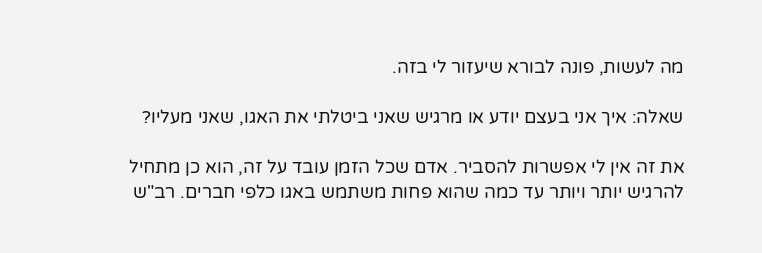מה לעשות, פונה לבורא שיעזור לי בזה.

שאלה: איך אני בעצם יודע או מרגיש שאני ביטלתי את האגו, שאני מעליו?

את זה אין לי אפשרות להסביר. אדם שכל הזמן עובד על זה, הוא כן מתחיל להרגיש יותר ויותר עד כמה שהוא פחות משתמש באגו כלפי חברים. רב"ש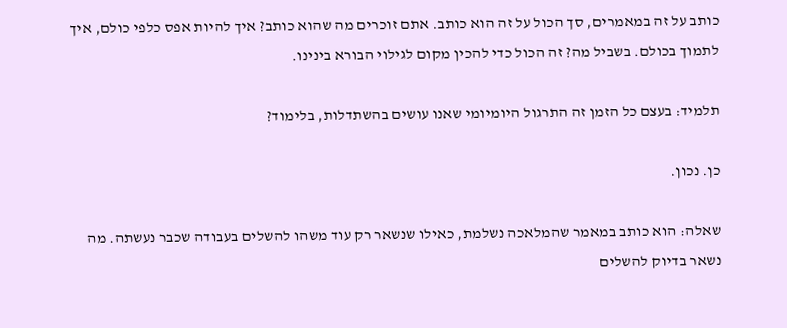כותב על זה במאמרים, סך הכול על זה הוא כותב. אתם זוכרים מה שהוא כותב? איך להיות אפס כלפי כולם, איך לתמוך בכולם. בשביל מה? זה הכול כדי להכין מקום לגילוי הבורא בינינו.

תלמיד: בעצם כל הזמן זה התרגול היומיומי שאנו עושים בהשתדלות, בלימוד?

כן. נכון.

שאלה: הוא כותב במאמר שהמלאכה נשלמת, כאילו שנשאר רק עוד משהו להשלים בעבודה שכבר נעשתה. מה נשאר בדיוק להשלים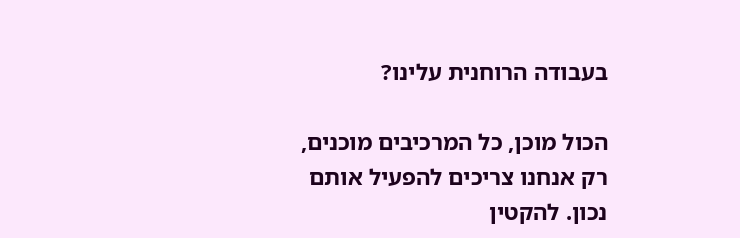בעבודה הרוחנית עלינו?

הכול מוכן, כל המרכיבים מוכנים, רק אנחנו צריכים להפעיל אותם נכון. להקטין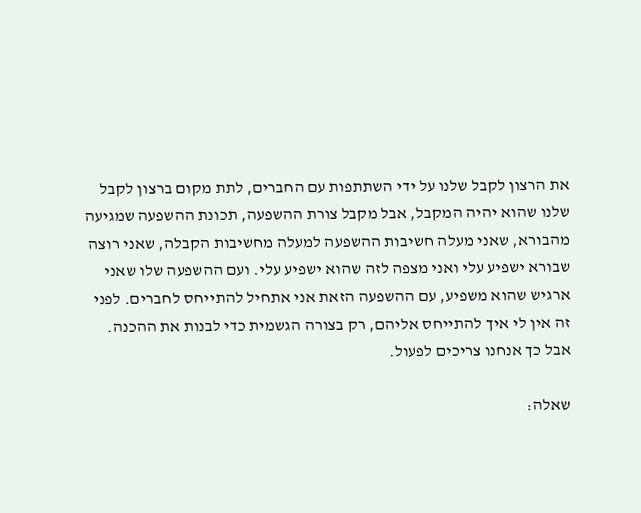את הרצון לקבל שלנו על ידי השתתפות עם החברים, לתת מקום ברצון לקבל שלנו שהוא יהיה המקבל, אבל מקבל צורת ההשפעה, תכונת ההשפעה שמגיעה מהבורא, שאני מעלה חשיבות ההשפעה למעלה מחשיבות הקבלה, שאני רוצה שבורא ישפיע עלי ואני מצפה לזה שהוא ישפיע עלי. ועם ההשפעה שלו שאני ארגיש שהוא משפיע, עם ההשפעה הזאת אני אתחיל להתייחס לחברים. לפני זה אין לי איך להתייחס אליהם, רק בצורה הגשמית כדי לבנות את ההכנה. אבל כך אנחנו צריכים לפעול.

שאלה: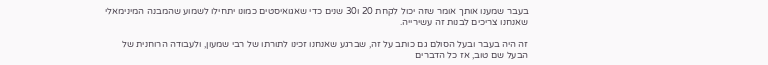בעבר שמענו אותך אומר שזה יכול לקחת 20 ו30 שנים כדי שאגואיסטים כמונו יתחילו לשמוע שהמבנה המינימאלי שאנחנו צריכים לבנות זה עשירייה.

זה היה בעבר ובעל הסולם גם כותב על זה, שברגע שאנחנו זכינו לתורתו של רבי שמעון, ולעבודה הרוחנית של הבעל שם טוב, אז כל הדברים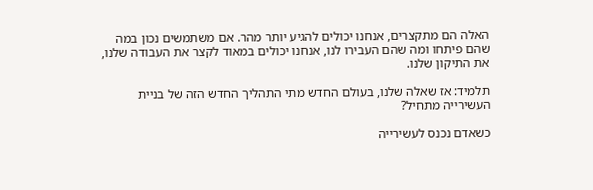האלה הם מתקצרים, אנחנו יכולים להגיע יותר מהר. אם משתמשים נכון במה שהם פיתחו ומה שהם העבירו לנו, אנחנו יכולים במאוד לקצר את העבודה שלנו, את התיקון שלנו.

תלמיד: אז שאלה שלנו, בעולם החדש מתי התהליך החדש הזה של בניית העשירייה מתחיל?

כשאדם נכנס לעשירייה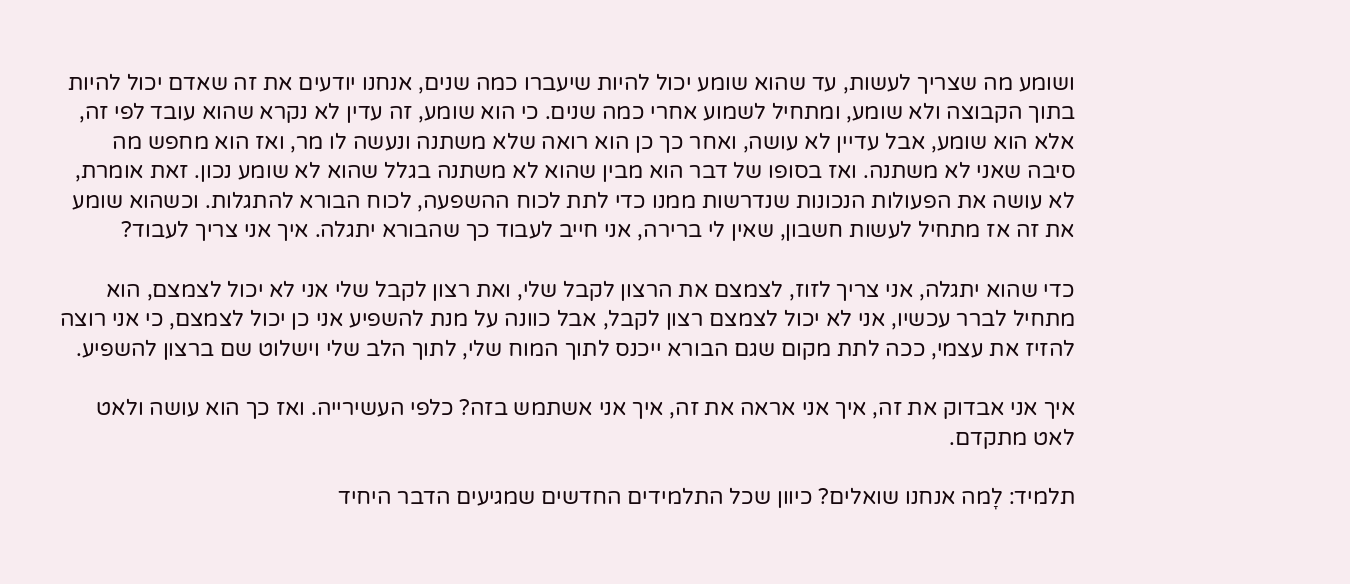ושומע מה שצריך לעשות, עד שהוא שומע יכול להיות שיעברו כמה שנים, אנחנו יודעים את זה שאדם יכול להיות בתוך הקבוצה ולא שומע, ומתחיל לשמוע אחרי כמה שנים. כי הוא שומע, זה עדין לא נקרא שהוא עובד לפי זה, אלא הוא שומע, אבל עדיין לא עושה, ואחר כך כן הוא רואה שלא משתנה ונעשה לו מר, ואז הוא מחפש מה סיבה שאני לא משתנה. ואז בסופו של דבר הוא מבין שהוא לא משתנה בגלל שהוא לא שומע נכון. זאת אומרת, לא עושה את הפעולות הנכונות שנדרשות ממנו כדי לתת לכוח ההשפעה, לכוח הבורא להתגלות. וכשהוא שומע את זה אז מתחיל לעשות חשבון, שאין לי ברירה, אני חייב לעבוד כך שהבורא יתגלה. איך אני צריך לעבוד?

כדי שהוא יתגלה, אני צריך לזוז, לצמצם את הרצון לקבל שלי, ואת רצון לקבל שלי אני לא יכול לצמצם, הוא מתחיל לברר עכשיו, אני לא יכול לצמצם רצון לקבל, אבל כוונה על מנת להשפיע אני כן יכול לצמצם, כי אני רוצה להזיז את עצמי, ככה לתת מקום שגם הבורא ייכנס לתוך המוח שלי, לתוך הלב שלי וישלוט שם ברצון להשפיע.

איך אני אבדוק את זה, איך אני אראה את זה, איך אני אשתמש בזה? כלפי העשירייה. ואז כך הוא עושה ולאט לאט מתקדם.

תלמיד: לָמה אנחנו שואלים? כיוון שכל התלמידים החדשים שמגיעים הדבר היחיד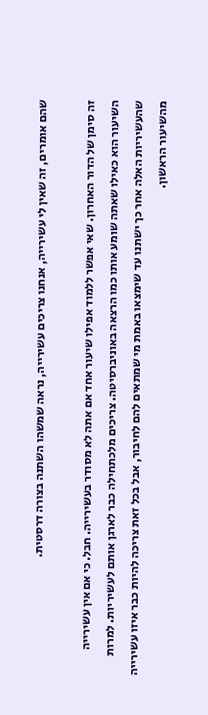שהם אומרים, זה שאין לי עשירייה, אנחנו צריכים עשירייה, נראה שמשהו השתנה בצורה דרסטית.

זה סימן של הדור האחרון. שאי אפשר ללמוד אפילו שיעור אחד אם אתה לא מסודר בעשירייה. חבל. כי אם אין עשירייה השיעור הוא כאילו שאתה שומע אותו כמו הרצאה באוניברסיטה. צריכים מלכתחילה כבר לארגן אותם לעשיריות. למרות שהעשיריות האלה אחר כך ישתנו עד שימצאו באמת מי שמתאים להם לחיבור, אבל בכל זאת צריכה להיות כבר איזו עשירייה מהשיעור הראשון.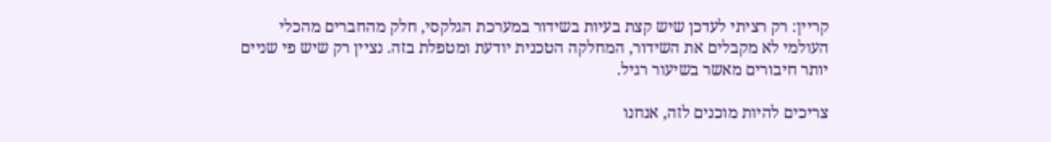קריין: רק רציתי לעדכן שיש קצת בעיות בשידור במערכת הגלקסי, חלק מהחברים מהכלי העולמי לא מקבלים את השידור, המחלקה הטכנית יודעת ומטפלת בזה. נציין רק שיש פי שניים יותר חיבורים מאשר בשיעור רגיל.

צריכים להיות מוכנים לזה, אנחנו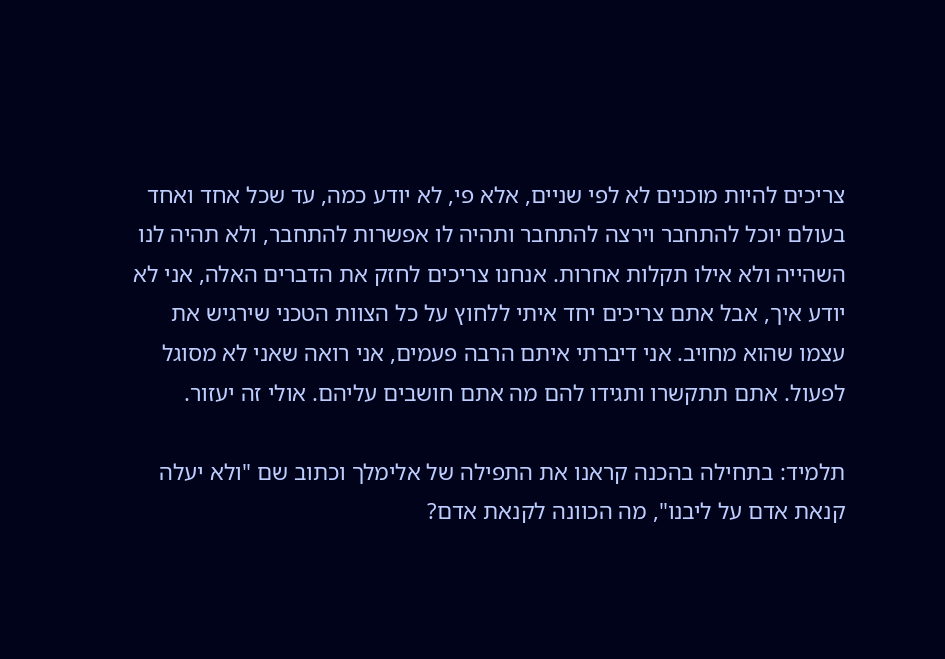צריכים להיות מוכנים לא לפי שניים, אלא פי, לא יודע כמה, עד שכל אחד ואחד בעולם יוכל להתחבר וירצה להתחבר ותהיה לו אפשרות להתחבר, ולא תהיה לנו השהייה ולא אילו תקלות אחרות. אנחנו צריכים לחזק את הדברים האלה, אני לא יודע איך, אבל אתם צריכים יחד איתי ללחוץ על כל הצוות הטכני שירגיש את עצמו שהוא מחויב. אני דיברתי איתם הרבה פעמים, אני רואה שאני לא מסוגל לפעול. אתם תתקשרו ותגידו להם מה אתם חושבים עליהם. אולי זה יעזור.

תלמיד: בתחילה בהכנה קראנו את התפילה של אלימלך וכתוב שם "ולא יעלה קנאת אדם על ליבנו", מה הכוונה לקנאת אדם?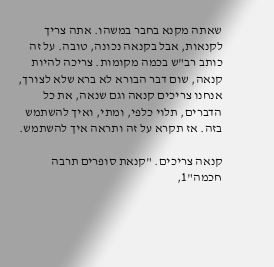שאתה מקנא בחבר במשהו. אתה צריך לקנאות, אבל בקנאה נכונה, טובה. על זה כותב רב"ש בכמה מקומות. צריכה להיות קנאה, שום דבר הבורא לא ברא שלא לצורך, אנחנו צריכים קנאה וגם שנאה, את כל הדברים, תלוי כלפי, ומתי, ואיך להשתמש בזה. אז תקרא על זה ותראה איך להשתמש.

קנאה צריכים. "קנאת סופרים תרבה חכמה"1,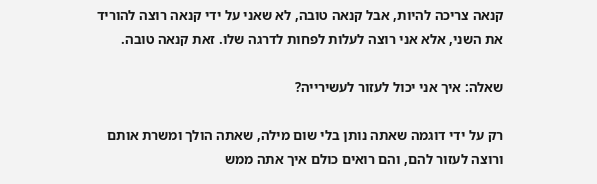קנאה צריכה להיות, אבל קנאה טובה, לא שאני על ידי קנאה רוצה להוריד את השני, אלא אני רוצה לעלות לפחות לדרגה שלו. זאת קנאה טובה.

שאלה: איך אני יכול לעזור לעשירייה?

רק על ידי דוגמה שאתה נותן בלי שום מילה, שאתה הולך ומשרת אותם ורוצה לעזור להם, והם רואים כולם איך אתה ממש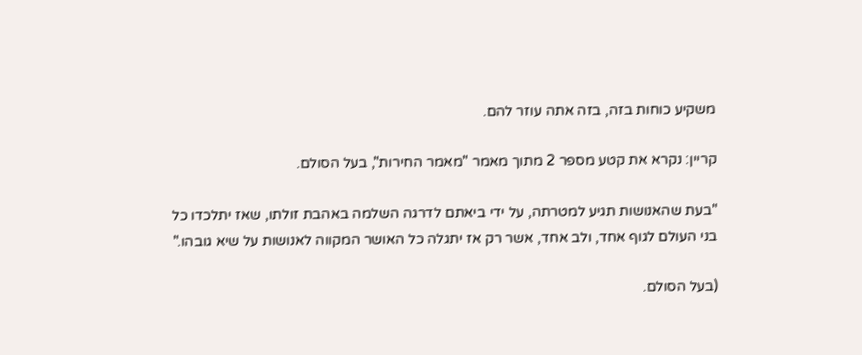משקיע כוחות בזה, בזה אתה עוזר להם.

קריין: נקרא את קטע מספר 2 מתוך מאמר "מאמר החירות", בעל הסולם.

"בעת שהאנושות תגיע למטרתה, על ידי ביאתם לדרגה השלמה באהבת זולתו, שאז יתלכדו כל בני העולם לגוף אחד, ולב אחד, אשר רק אז יתגלה כל האושר המקווה לאנושות על שיא גובהו."

(בעל הסולם.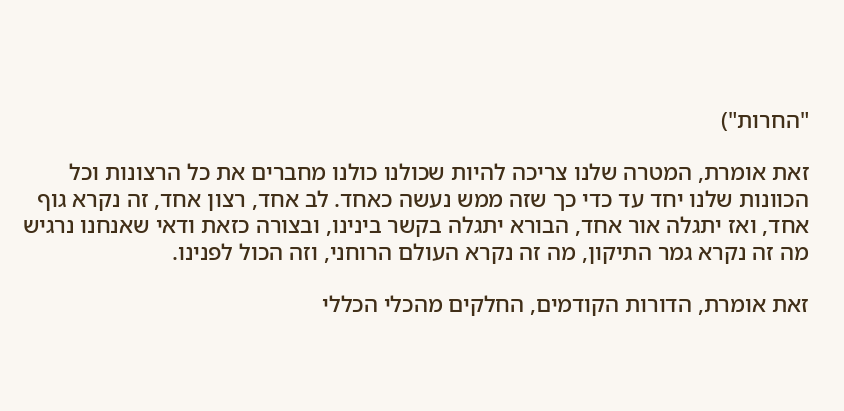"החרות")

זאת אומרת, המטרה שלנו צריכה להיות שכולנו כולנו מחברים את כל הרצונות וכל הכוונות שלנו יחד עד כדי כך שזה ממש נעשה כאחד. לב אחד, רצון אחד, זה נקרא גוף אחד, ואז יתגלה אור אחד, הבורא יתגלה בקשר בינינו, ובצורה כזאת ודאי שאנחנו נרגיש מה זה נקרא גמר התיקון, מה זה נקרא העולם הרוחני, וזה הכול לפנינו.

זאת אומרת, הדורות הקודמים, החלקים מהכלי הכללי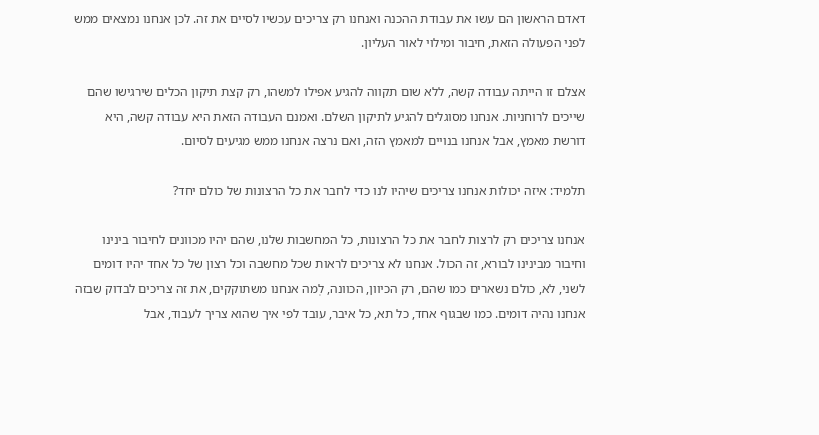דאדם הראשון הם עשו את עבודת ההכנה ואנחנו רק צריכים עכשיו לסיים את זה. לכן אנחנו נמצאים ממש לפני הפעולה הזאת, חיבור ומילוי לאור העליון.

אצלם זו הייתה עבודה קשה, ללא שום תקווה להגיע אפילו למשהו, רק קצת תיקון הכלים שירגישו שהם שייכים לרוחניות. אנחנו מסוגלים להגיע לתיקון השלם. ואמנם העבודה הזאת היא עבודה קשה, היא דורשת מאמץ, אבל אנחנו בנויים למאמץ הזה, ואם נרצה אנחנו ממש מגיעים לסיום.

תלמיד: איזה יכולות אנחנו צריכים שיהיו לנו כדי לחבר את כל הרצונות של כולם יחד?

אנחנו צריכים רק לרצות לחבר את כל הרצונות, כל המחשבות שלנו, שהם יהיו מכוונים לחיבור בינינו וחיבור מבינינו לבורא, זה הכול. אנחנו לא צריכים לראות שכל מחשבה וכל רצון של כל אחד יהיו דומים לשני, לא, כולם נשארים כמו שהם, רק הכיוון, הכוונה, לְמה אנחנו משתוקקים, את זה צריכים לבדוק שבזה אנחנו נהיה דומים. כמו שבגוף אחד, כל תא, כל איבר, עובד לפי איך שהוא צריך לעבוד, אבל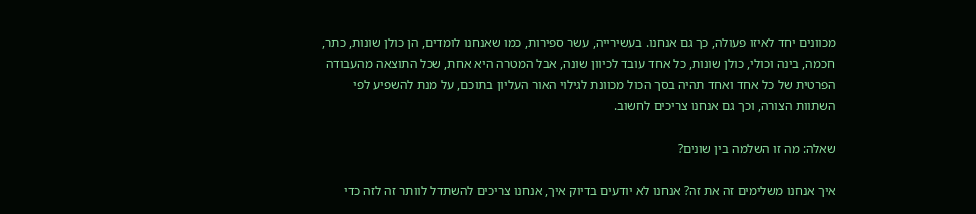מכוונים יחד לאיזו פעולה, כך גם אנחנו. בעשירייה, עשר ספירות, כמו שאנחנו לומדים, הן כולן שונות, כתר, חכמה, בינה וכולי, כולן שונות, כל אחד עובד לכיוון שונה, אבל המטרה היא אחת, שכל התוצאה מהעבודה הפרטית של כל אחד ואחד תהיה בסך הכול מכוונת לגילוי האור העליון בתוכם, על מנת להשפיע לפי השתוות הצורה, וכך גם אנחנו צריכים לחשוב.

שאלה: מה זו השלמה בין שונים?

איך אנחנו משלימים זה את זה? אנחנו לא יודעים בדיוק איך, אנחנו צריכים להשתדל לוותר זה לזה כדי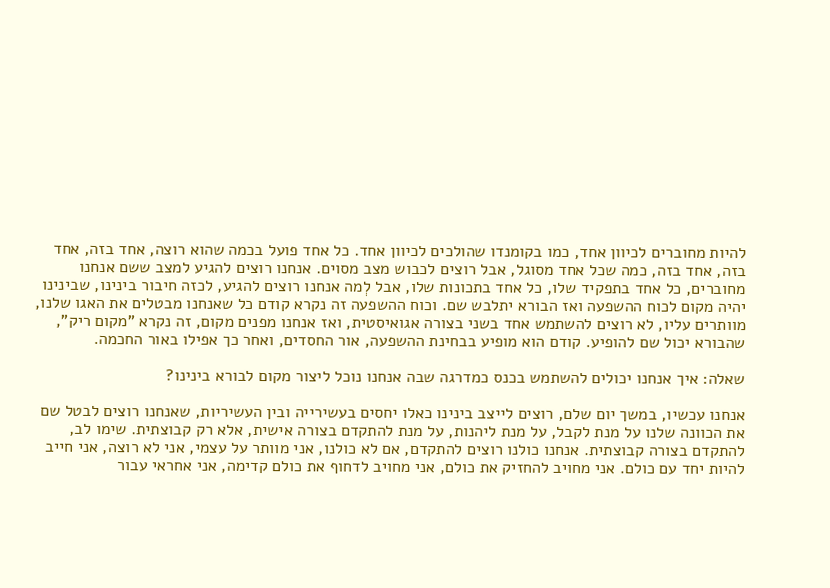להיות מחוברים לכיוון אחד, כמו בקומנדו שהולכים לכיוון אחד. כל אחד פועל בכמה שהוא רוצה, אחד בזה, אחד בזה, אחד בזה, כמה שכל אחד מסוגל, אבל רוצים לכבוש מצב מסוים. אנחנו רוצים להגיע למצב ששם אנחנו מחוברים, כל אחד בתפקיד שלו, כל אחד בתכונות שלו, אבל לְמה אנחנו רוצים להגיע, לכזה חיבור בינינו, שבינינו יהיה מקום לכוח ההשפעה ואז הבורא יתלבש שם. וכוח ההשפעה זה נקרא קודם כל שאנחנו מבטלים את האגו שלנו, מוותרים עליו, לא רוצים להשתמש אחד בשני בצורה אגואיסטית, ואז אנחנו מפנים מקום, זה נקרא "מקום ריק", שהבורא יכול שם להופיע. קודם הוא מופיע בבחינת ההשפעה, אור החסדים, ואחר כך אפילו באור החכמה.

שאלה: איך אנחנו יכולים להשתמש בכנס כמדרגה שבה אנחנו נוכל ליצור מקום לבורא בינינו?

אנחנו עכשיו, במשך יום שלם, רוצים לייצב בינינו כאלו יחסים בעשירייה ובין העשיריות, שאנחנו רוצים לבטל שם את הכוונה שלנו על מנת לקבל, על מנת ליהנות, על מנת להתקדם בצורה אישית, אלא רק קבוצתית. שימו לב, להתקדם בצורה קבוצתית. אנחנו כולנו רוצים להתקדם, אם לא כולנו, אני מוותר על עצמי, אני לא רוצה, אני חייב להיות יחד עם כולם. אני מחויב להחזיק את כולם, אני מחויב לדחוף את כולם קדימה, אני אחראי עבור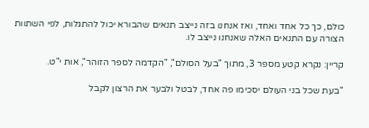כולם, כך כל אחד ואחד, ואז אנחנו בזה נייצב תנאים שהבורא יכול להתגלות, לפי השתוות הצורה עם התנאים האלה שאנחנו נייצב לו.

קריין: נקרא קטע מספר 3, מתוך "בעל הסולם", "הקדמה לספר הזוהר", אות י"ט.

"בעת שכל בני העולם יסכימו פה אחד, לבטל ולבער את הרצון לקבל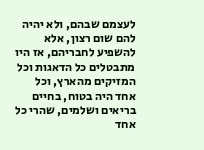לעצמם שבהם, ולא יהיה להם שום רצון, אלא להשפיע לחבריהם, אז היו מתבטלים כל הדאגות וכל המזיקים מהארץ, וכל אחד היה בטוח, בחיים בריאים ושלמים, שהרי כל אחד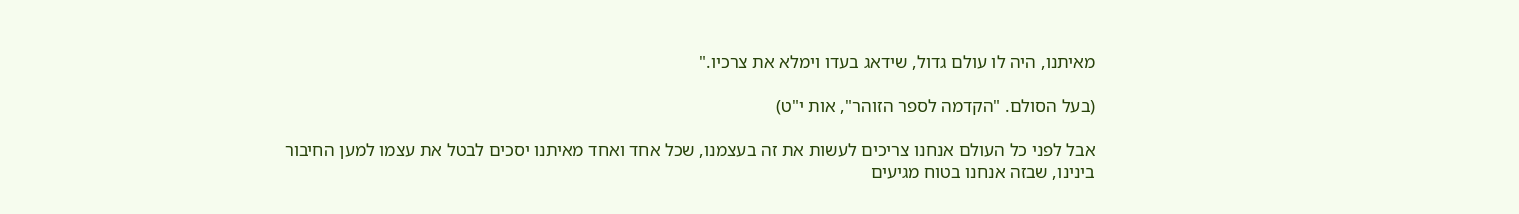מאיתנו, היה לו עולם גדול, שידאג בעדו וימלא את צרכיו."

(בעל הסולם. "הקדמה לספר הזוהר", אות י"ט)

אבל לפני כל העולם אנחנו צריכים לעשות את זה בעצמנו, שכל אחד ואחד מאיתנו יסכים לבטל את עצמו למען החיבור בינינו, שבזה אנחנו בטוח מגיעים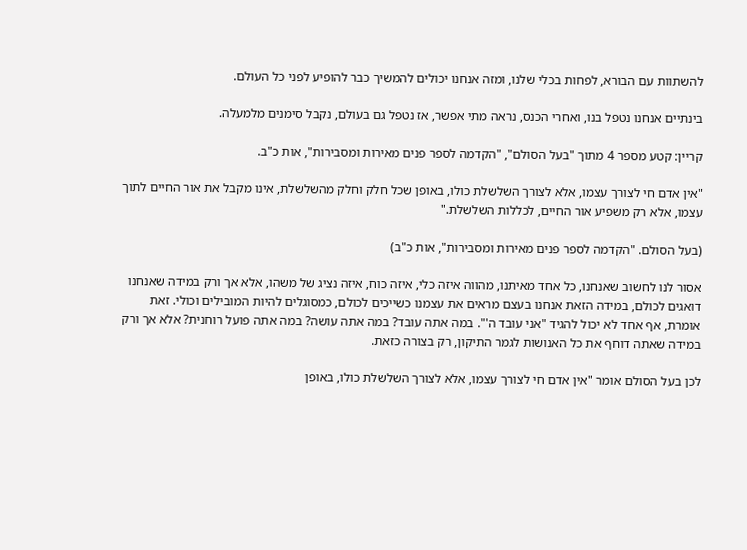להשתוות עם הבורא, לפחות בכלי שלנו, ומזה אנחנו יכולים להמשיך כבר להופיע לפני כל העולם.

בינתיים אנחנו נטפל בנו, ואחרי הכנס, נראה מתי אפשר, אז נטפל גם בעולם, נקבל סימנים מלמעלה.

קריין: קטע מספר 4 מתוך "בעל הסולם", "הקדמה לספר פנים מאירות ומסבירות", אות כ"ב.

"אין אדם חי לצורך עצמו, אלא לצורך השלשלת כולו, באופן שכל חלק וחלק מהשלשלת, אינו מקבל את אור החיים לתוך עצמו, אלא רק משפיע אור החיים, לכללות השלשלת."

(בעל הסולם. "הקדמה לספר פנים מאירות ומסבירות", אות כ"ב)

אסור לנו לחשוב שאנחנו, כל אחד מאיתנו, מהווה איזה כלי, איזה כוח, איזה נציג של משהו, אלא אך ורק במידה שאנחנו דואגים לכולם, במידה הזאת אנחנו בעצם מראים את עצמנו כשייכים לכולם, כמסוגלים להיות המובילים וכולי. זאת אומרת, אף אחד לא יכול להגיד "אני עובד ה'". במה אתה עובד? במה אתה עושה? במה אתה פועל רוחנית? אלא אך ורק במידה שאתה דוחף את כל האנושות לגמר התיקון, רק בצורה כזאת.

לכן בעל הסולם אומר "אין אדם חי לצורך עצמו, אלא לצורך השלשלת כולו, באופן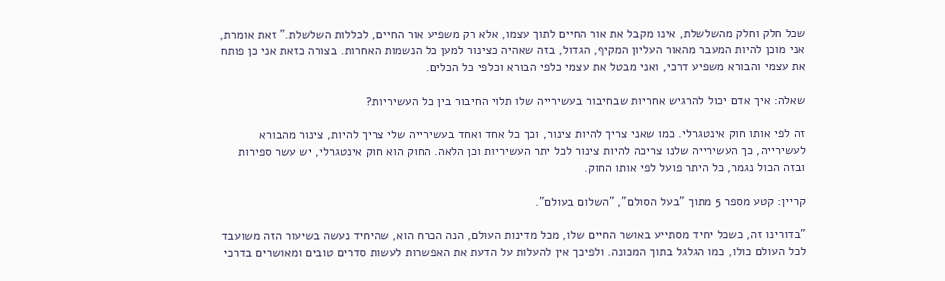שכל חלק וחלק מהשלשלת, אינו מקבל את אור החיים לתוך עצמו, אלא רק משפיע אור החיים, לכללות השלשלת." זאת אומרת, אני מוכן להיות המעבר מהאור העליון המקיף, הגדול, בזה שאהיה כצינור למען כל הנשמות האחרות. בצורה כזאת אני כן פותח את עצמי והבורא משפיע דרכי, ואני מבטל את עצמי כלפי הבורא וכלפי כל הכלים.

שאלה: איך אדם יכול להרגיש אחריות שבחיבור בעשירייה שלו תלוי החיבור בין כל העשיריות?

זה לפי אותו חוק אינטגרלי. כמו שאני צריך להיות צינור, וכך כל אחד ואחד בעשירייה שלי צריך להיות, צינור מהבורא לעשירייה, כך העשירייה שלנו צריכה להיות צינור לכל יתר העשיריות וכן הלאה. החוק הוא חוק אינטגרלי, יש עשר ספירות ובזה הכול נגמר, כל היתר פועל לפי אותו החוק.

קריין: קטע מספר 5 מתוך "בעל הסולם", "השלום בעולם".

"בדורינו זה, כשכל יחיד מסתייע באושר החיים שלו, מכל מדינות העולם, הנה הכרח הוא, שהיחיד נעשה בשיעור הזה משועבד לכל העולם כולו, כמו הגלגל בתוך המכונה. ולפיכך אין להעלות על הדעת את האפשרות לעשות סדרים טובים ומאושרים בדרכי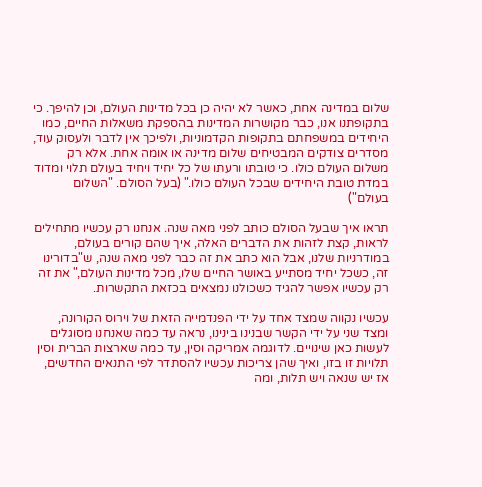שלום במדינה אחת, כאשר לא יהיה כן בכל מדינות העולם, וכן להיפך. כי בתקופתנו אנו, כבר מקושרות המדינות בהספקת משאלות החיים, כמו היחידים במשפחתם בתקופות הקדמוניות, ולפיכך אין לדבר ולעסוק עוד, מסדרים צודקים המבטיחים שלום מדינה או אומה אחת. אלא רק משלום העולם כולו. כי טובתו ורעתו של כל יחיד ויחיד בעולם תלוי ומדוד במדת טובת היחידים שבכל העולם כולו." (בעל הסולם. "השלום בעולם")

תראו איך שבעל הסולם כותב לפני מאה שנה. אנחנו רק עכשיו מתחילים לראות, קצת לזהות את הדברים האלה, איך שהם קורים בעולם, במודרניות שלנו, אבל הוא כתב את זה כבר לפני מאה שנה, ש"בדורינו זה, כשכל יחיד מסתייע באושר החיים שלו, מכל מדינות העולם," את זה רק עכשיו אפשר להגיד כשכולנו נמצאים בכזאת התקשרות.

עכשיו נקווה שמצד אחד על ידי הפנדמייה הזאת של וירוס הקורונה, ומצד שני על ידי הקשר שבנינו בינינו, נראה עד כמה שאנחנו מסוגלים לעשות כאן שינויים. לדוגמה אמריקה וסין, עד כמה שארצות הברית וסין תלויות זו בזו, ואיך שהן צריכות עכשיו להסתדר לפי התנאים החדשים, אז יש שנאה ויש תלות, ומה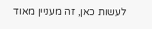לעשות כאן, זה מעניין מאוד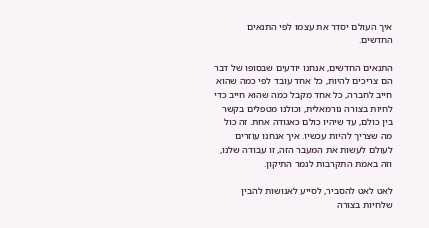איך העולם יסדר את עצמו לפי התנאים החדשים.

התנאים החדשים, אנחנו יודעים שבסופו של דבר הם צריכים להיות, כל אחד עובד לפי כמה שהוא חייב לחברה, כל אחד מקבל כמה שהוא חייב כדי לחיות בצורה נורמאלית, וכולנו מטפלים בקשר בין כולם, עד שיהיו כולם כאגודה אחת. זה כול מה שצריך להיות עכשיו. איך אנחנו עוזרים לעולם לעשות את המעבר הזה, זו עבודה שלנו, וזה באמת התקרבות לגמר התיקון.

לאט לאט להסביר, לסייע לאנושות להבין שלחיות בצורה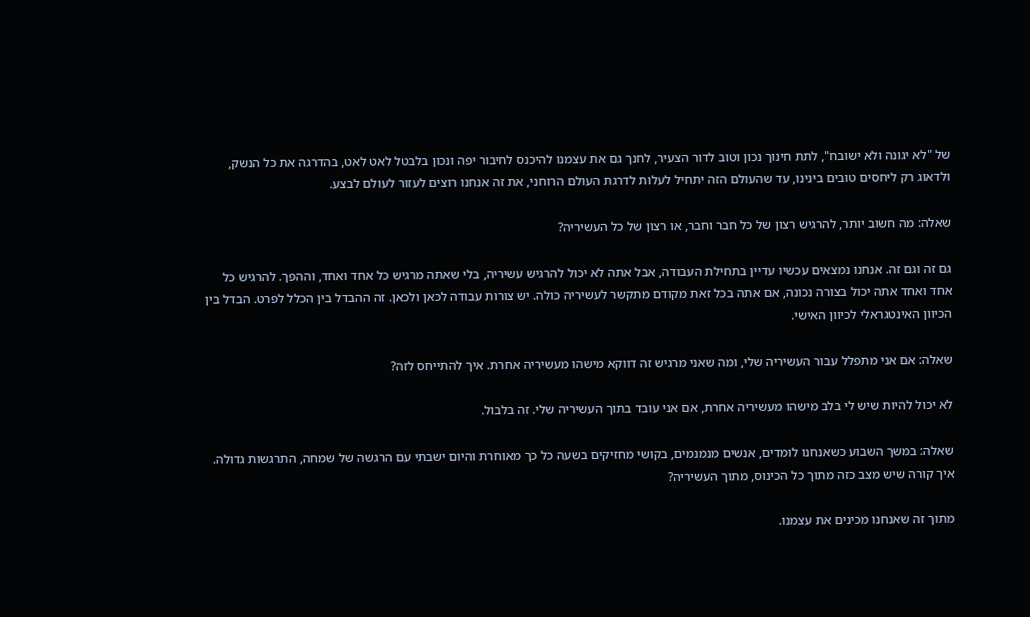של "לא יגונה ולא ישובח", לתת חינוך נכון וטוב לדור הצעיר, לחנך גם את עצמנו להיכנס לחיבור יפה ונכון בלבטל לאט לאט, בהדרגה את כל הנשק, ולדאוג רק ליחסים טובים בינינו, עד שהעולם הזה יתחיל לעלות לדרגת העולם הרוחני, את זה אנחנו רוצים לעזור לעולם לבצע.

שאלה: מה חשוב יותר, להרגיש רצון של כל חבר וחבר, או רצון של כל העשיריה?

גם זה וגם זה. אנחנו נמצאים עכשיו עדיין בתחילת העבודה, אבל אתה לא יכול להרגיש עשיריה, בלי שאתה מרגיש כל אחד ואחד, וההפך. להרגיש כל אחד ואחד אתה יכול בצורה נכונה, אם אתה בכל זאת מקודם מתקשר לעשיריה כולה. יש צורות עבודה לכאן ולכאן. זה ההבדל בין הכלל לפרט. הבדל בין הכיוון האינטגראלי לכיוון האישי.

שאלה: אם אני מתפלל עבור העשיריה שלי, ומה שאני מרגיש זה דווקא מישהו מעשיריה אחרת. איך להתייחס לזה?

לא יכול להיות שיש לי בלב מישהו מעשיריה אחרת, אם אני עובד בתוך העשיריה שלי. זה בלבול.

שאלה: במשך השבוע כשאנחנו לומדים, אנשים מנמנמים, בקושי מחזיקים בשעה כל כך מאוחרת והיום ישבתי עם הרגשה של שמחה, התרגשות גדולה. איך קורה שיש מצב כזה מתוך כל הכינוס, מתוך העשיריה?

מתוך זה שאנחנו מכינים את עצמנו.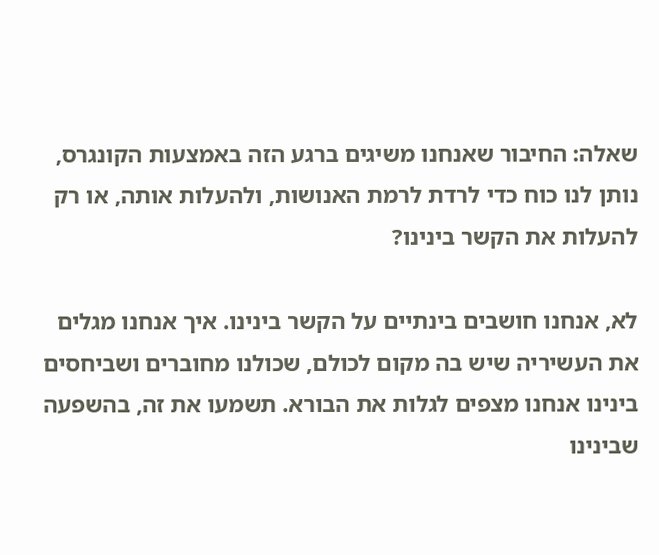שאלה: החיבור שאנחנו משיגים ברגע הזה באמצעות הקונגרס, נותן לנו כוח כדי לרדת לרמת האנושות, ולהעלות אותה, או רק להעלות את הקשר בינינו?

לא, אנחנו חושבים בינתיים על הקשר בינינו. איך אנחנו מגלים את העשיריה שיש בה מקום לכולם, שכולנו מחוברים ושביחסים בינינו אנחנו מצפים לגלות את הבורא. תשמעו את זה, בהשפעה שבינינו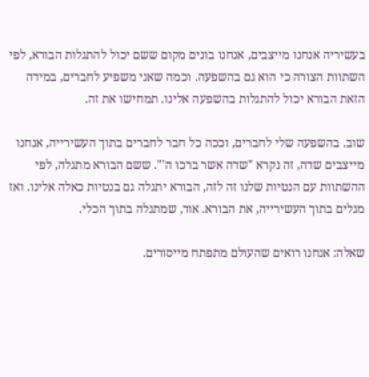בעשיריה אנחנו מייצבים, אנחנו בונים מקום ששם יכול להתגלות הבורא, לפי השתוות הצורה כי הוא גם בהשפעה. וכמה שאני משפיע לחברים, במידה הזאת הבורא יכול להתגלות בהשפעה אלינו. תמחישו את זה.

שוב. בהשפעה שלי לחברים, וככה כל חבר לחברים בתוך העשירייה, אנחנו מייצבים שדה, זה נקרא "שדה אשר ברכו ה'". ששם הבורא מתגלה, לפי ההשתוות עם הנטיות שלנו זה לזה, הבורא יתגלה גם בנטיות כאלה אלינו. ואז מגלים בתוך העשירייה, את הבורא. אור, שמתגלה בתוך הכלי.

שאלה: אנחנו רואים שהעולם מתפתח מייסורים.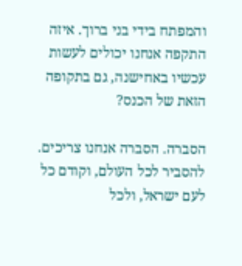והמפתח בידי בני ברוך. איזה התקפה אנחנו יכולים לעשות עכשיו באחישנה, גם בתקופה הזאת של הכנס?

הסברה. הסברה אנחנו צריכים. להסביר לכל העולם, וקודם כל לעם ישראל, ולכל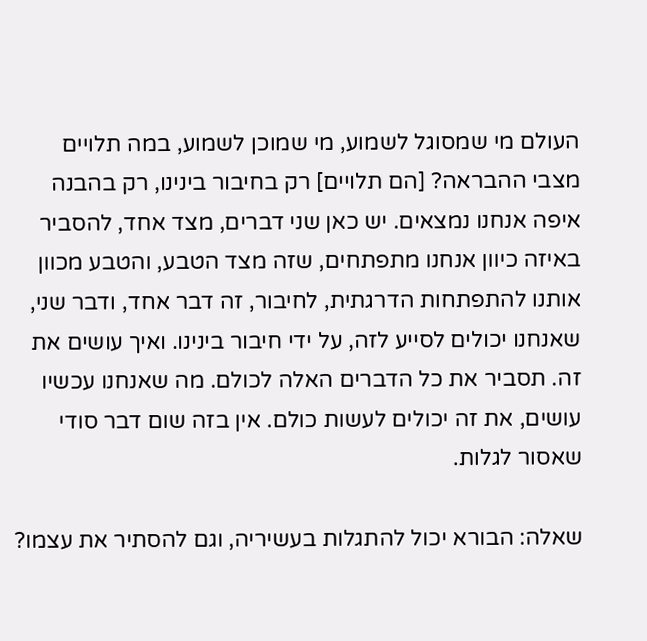העולם מי שמסוגל לשמוע, מי שמוכן לשמוע, במה תלויים מצבי ההבראה? [הם תלויים] רק בחיבור בינינו, רק בהבנה איפה אנחנו נמצאים. יש כאן שני דברים, מצד אחד, להסביר באיזה כיוון אנחנו מתפתחים, שזה מצד הטבע, והטבע מכוון אותנו להתפתחות הדרגתית, לחיבור, זה דבר אחד, ודבר שני, שאנחנו יכולים לסייע לזה, על ידי חיבור בינינו. ואיך עושים את זה. תסביר את כל הדברים האלה לכולם. מה שאנחנו עכשיו עושים, את זה יכולים לעשות כולם. אין בזה שום דבר סודי שאסור לגלות.

שאלה: הבורא יכול להתגלות בעשיריה, וגם להסתיר את עצמו?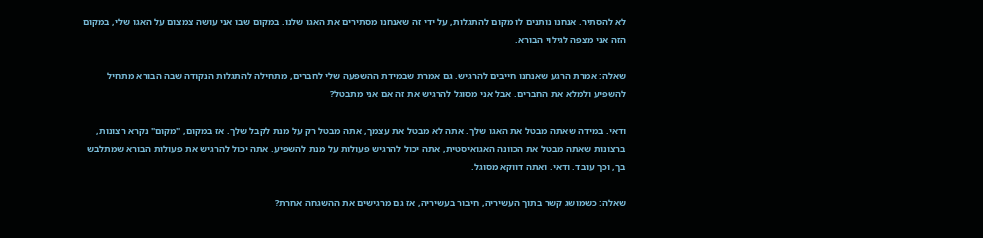לא להסתיר. אנחנו נותנים לו מקום להתגלות, על ידי זה שאנחנו מסתירים את האגו שלנו. במקום שבו אני עושה צמצום על האגו שלי, במקום הזה אני מצפה לגילוי הבורא.

שאלה: אמרת הרגע שאנחנו חייבים להרגיש. גם אמרת שבמידת ההשפעה שלי לחברים, מתחילה להתגלות הנקודה שבה הבורא מתחיל להשפיע ולמלא את החברים. אבל אני מסוגל להרגיש את זה אם אני מתבטל?

ודאי. במידה שאתה מבטל את האגו שלך. אתה לא מבטל את עצמך, אתה מבטל רק על מנת לקבל שלך. אז במקום, "מקום" נקרא רצונות, ברצונות שאתה מבטל את הכוונה האגואיסטית, אתה יכול להרגיש פעולות על מנת להשפיע. אתה יכול להרגיש את פעולות הבורא שמתלבש בך, וכך עובד. ודאי. ואתה דווקא מסוגל.

שאלה: כשמושג קשר בתוך העשיריה, חיבור בעשיריה, אז גם מרגישים את ההשגחה אחרת?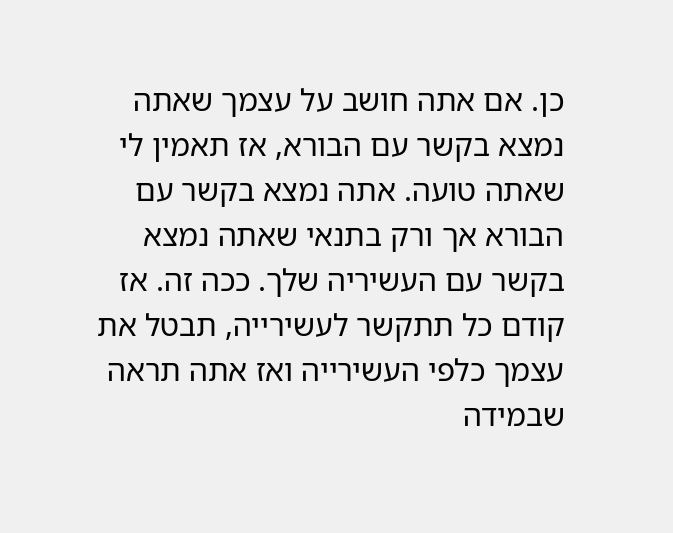כן. אם אתה חושב על עצמך שאתה נמצא בקשר עם הבורא, אז תאמין לי שאתה טועה. אתה נמצא בקשר עם הבורא אך ורק בתנאי שאתה נמצא בקשר עם העשיריה שלך. ככה זה. אז קודם כל תתקשר לעשירייה, תבטל את עצמך כלפי העשירייה ואז אתה תראה שבמידה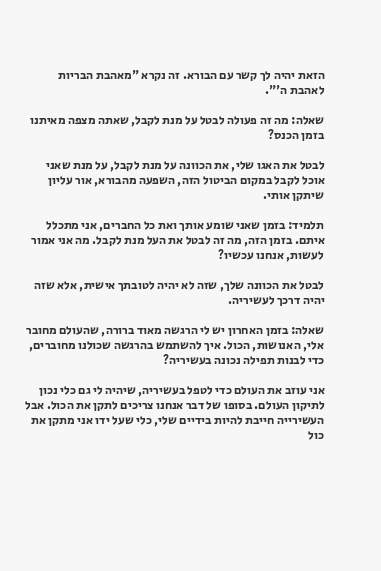הזאת יהיה לך קשר עם הבורא. זה נקרא "מאהבת הבריות לאהבת ה'".

שאלה: מה זה פעולה לבטל על מנת לקבל, שאתה מצפה מאיתנו בזמן הכנס?

לבטל את האגו שלי, את הכוונה על מנת לקבל, על מנת שאני אוכל לקבל במקום הביטול הזה, השפעה מהבורא, אור עליון שיתקן אותי.

תלמיד: בזמן שאני שומע אותך ואת כל החברים, אני מתכלל איתם. בזמן הזה, מה זה לבטל את העל מנת לקבל. מה אני אמור לעשות, אנחנו עכשיו?

לבטל את הכוונה שלך, שזה לא יהיה לטובתך אישית, אלא שזה יהיה דרכך לעשיריה.

שאלה: בזמן האחרון יש לי הרגשה מאוד ברורה, שהעולם מחובר אלי, האנושות, הכול. איך להשתמש בהרגשה שכולנו מחוברים, כדי לבנות תפילה נכונה בעשיריה?

אני עוזב את העולם כדי לטפל בעשיריה, שיהיה לי גם כלי נכון לתיקון העולם. בסופו של דבר אנחנו צריכים לתקן את הכול. אבל העשירייה חייבת להיות בידיים שלי, כלי שעל ידו אני מתקן את כול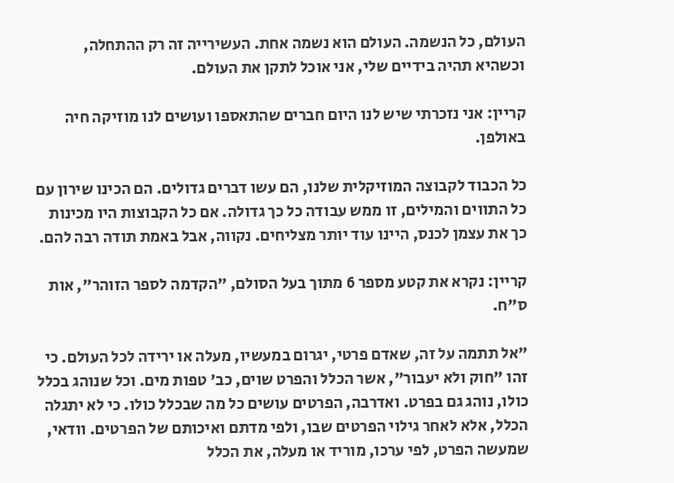העולם, כל הנשמה. העולם הוא נשמה אחת. העשירייה זה רק ההתחלה, וכשהיא תהיה בידיים שלי, אני אוכל לתקן את העולם.

קריין: אני נזכרתי שיש לנו היום חברים שהתאספו ועושים לנו מוזיקה חיה באולפן.

כל הכבוד לקבוצה המוזיקלית שלנו, הם עשו דברים גדולים. הם הכינו שירון עם כל התווים והמילים, זו ממש עבודה כל כך גדולה. אם כל הקבוצות היו מכינות כך את עצמן לכנס, היינו עוד יותר מצליחים. נקווה, אבל באמת תודה רבה להם.

קריין: נקרא את קטע מספר 6 מתוך בעל הסולם, "הקדמה לספר הזוהר", אות ס"ח.

"אל תתמה על זה, שאדם פרטי, יגרום במעשיו, מעלה או ירידה לכל העולם. כי זהו "חוק ולא יעבור", אשר הכלל והפרט שוים, כב' טפות מים. וכל שנוהג בכלל כולו, נוהג גם בפרט. ואדרבה, הפרטים עושים כל מה שבכלל כולו. כי לא יתגלה הכלל, אלא לאחר גילוי הפרטים שבו, ולפי מדתם ואיכותם של הפרטים. וודאי, שמעשה הפרט, לפי ערכו, מוריד או מעלה, את הכלל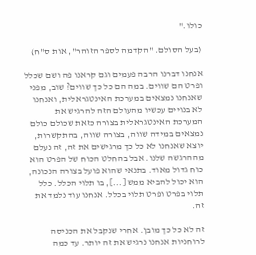כולו."

(בעל הסולם. "הקדמה לספר הזוהר", אות ס"ח)

אנחנו דברנו הרבה פעמים וגם קראנו פה ושם שכלל ופרט הם שווים. במה הם כל כך שווים? שוב, מפני שאנחנו נמצאים במערכת האינטגראלית, ואנחנו לא בנויים עכשיו מהעולם הזה להרגיש את המערכת האינטגראלית בצורה כזאת שכולם כולם נמצאים במידה שווה, בצורה שווה, בהתקשרות, יוצא שאנחנו לא כל כך מרגישים את זה, זה נעלם מההרגשה שלנו. אבל בהחלט הכוח של הפרט הוא כוח גדול מאוד. בתנאי שהוא פועל בצורה הנכונה, הוא יכול להביא ממש [...], בו תלוי הכלל. כלל תלוי בפרט ופרט תלוי בכלל. אנחנו עוד נלמד את זה.

זה לא כל כך מובן. אחרי שנקבל את הכניסה לרוחניות אנחנו נרגיש את זה יותר. עד כמה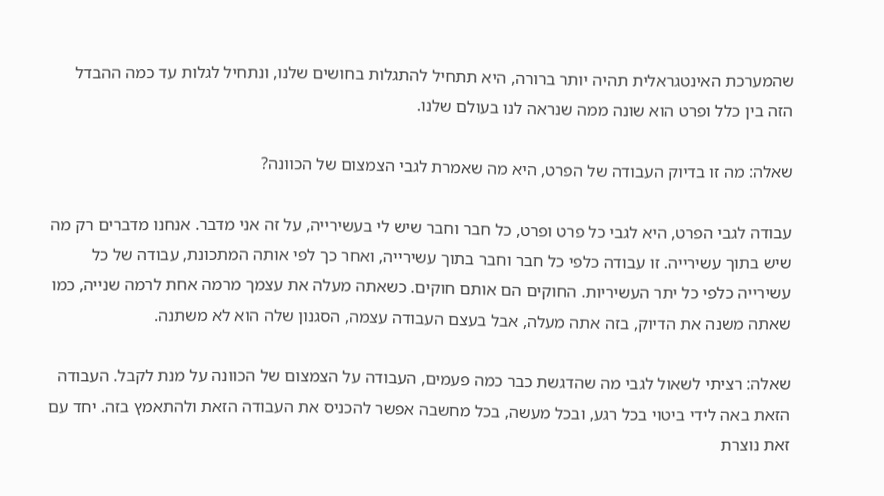שהמערכת האינטגראלית תהיה יותר ברורה, היא תתחיל להתגלות בחושים שלנו, ונתחיל לגלות עד כמה ההבדל הזה בין כלל ופרט הוא שונה ממה שנראה לנו בעולם שלנו.

שאלה: מה זו בדיוק העבודה של הפרט, היא מה שאמרת לגבי הצמצום של הכוונה?

עבודה לגבי הפרט, היא לגבי כל פרט ופרט, כל חבר וחבר שיש לי בעשירייה, על זה אני מדבר. אנחנו מדברים רק מה שיש בתוך עשירייה. זו עבודה כלפי כל חבר וחבר בתוך עשירייה, ואחר כך לפי אותה המתכונת, עבודה של כל עשירייה כלפי כל יתר העשיריות. החוקים הם אותם חוקים. כשאתה מעלה את עצמך מרמה אחת לרמה שנייה, כמו שאתה משנה את הדיוק, בזה אתה מעלה, אבל בעצם העבודה עצמה, הסגנון שלה הוא לא משתנה.

שאלה: רציתי לשאול לגבי מה שהדגשת כבר כמה פעמים, העבודה על הצמצום של הכוונה על מנת לקבל. העבודה הזאת באה לידי ביטוי בכל רגע, ובכל מעשה, בכל מחשבה אפשר להכניס את העבודה הזאת ולהתאמץ בזה. יחד עם זאת נוצרת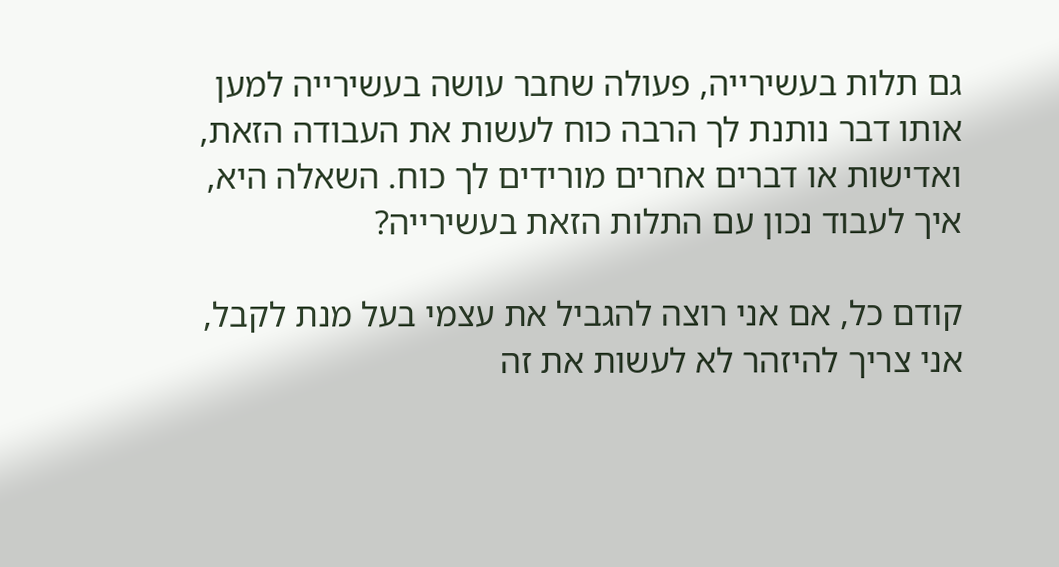גם תלות בעשירייה, פעולה שחבר עושה בעשירייה למען אותו דבר נותנת לך הרבה כוח לעשות את העבודה הזאת, ואדישות או דברים אחרים מורידים לך כוח. השאלה היא, איך לעבוד נכון עם התלות הזאת בעשירייה?

קודם כל, אם אני רוצה להגביל את עצמי בעל מנת לקבל, אני צריך להיזהר לא לעשות את זה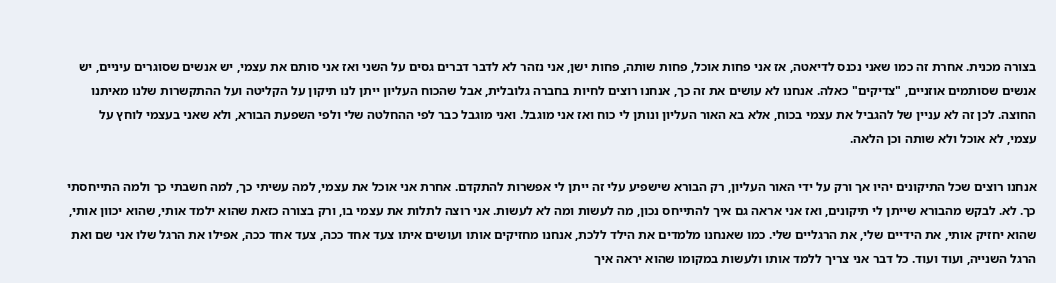בצורה מכנית. אחרת זה כמו שאני נכנס לדיאטה, אז אני פחות אוכל, פחות שותה, פחות ישן, אני נזהר לא לדבר דברים גסים על השני ואז אני סותם את עצמי, יש אנשים שסוגרים עיניים, יש אנשים שסותמים אוזניים, "צדיקים" כאלה. אנחנו לא עושים את זה כך, אנחנו רוצים לחיות בחברה גלובלית, אבל שהכוח העליון ייתן לנו תיקון על הקליטה ועל ההתקשרות שלנו מאיתנו החוצה. לכן זה לא עניין של להגביל את עצמי בכוח, אלא בא האור העליון ונותן לי כוח ואז אני מוגבל. ואני מוגבל כבר לפי ההחלטה שלי ולפי השפעת הבורא, ולא שאני בעצמי לוחץ על עצמי, לא אוכל ולא שותה וכן הלאה.

אנחנו רוצים שכל התיקונים יהיו אך ורק על ידי האור העליון, רק הבורא שישפיע עלי זה ייתן לי אפשרות להתקדם. אחרת אני אוכל את עצמי, למה עשיתי כך, למה חשבתי כך ולמה התייחסתי כך. לא. לבקש מהבורא שייתן לי תיקונים, ואז אני אראה גם איך להתייחס נכון, מה לעשות ומה לא לעשות. אני רוצה לתלות את עצמי בו, ורק בצורה כזאת שהוא ילמד אותי, שהוא יכוון אותי, שהוא יחזיק אותי, את הידיים שלי, את הרגליים שלי. כמו שאנחנו מלמדים את הילד ללכת, אנחנו מחזיקים אותו ועושים איתו צעד אחד ככה, צעד אחד ככה, אפילו את הרגל שלו אני שם ואת הרגל השנייה, ועוד ועוד. כל דבר אני צריך ללמד אותו ולעשות במקומו שהוא יראה איך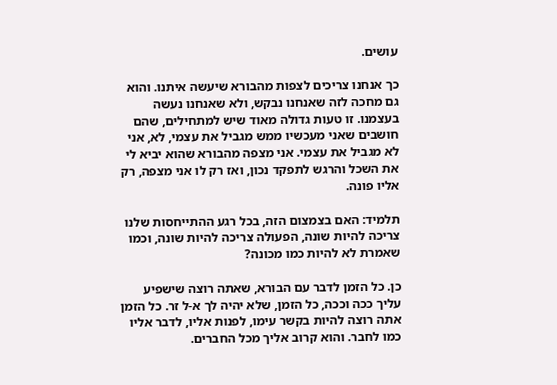עושים.

כך אנחנו צריכים לצפות מהבורא שיעשה איתנו. והוא גם מחכה לזה שאנחנו נבקש, ולא שאנחנו נעשה בעצמנו. זו טעות גדולה מאוד שיש למתחילים, שהם חושבים שאני מעכשיו ממש מגביל את עצמי, לא, אני לא מגביל את עצמי. אני מצפה מהבורא שהוא יביא לי את השכל והרגש לתפקד נכון, ואז רק לו אני מצפה, רק אליו פונה.

תלמיד: האם בצמצום הזה, בכל רגע ההתייחסות שלנו צריכה להיות שונה, הפעולה צריכה להיות שונה, וכמו שאמרת לא להיות כמו מכונה?

כן. כל הזמן לדבר עם הבורא, שאתה רוצה שישפיע עליך ככה וככה, כל הזמן, שלא יהיה לך א-ל זר. כל הזמן אתה רוצה להיות בקשר עימו, לפנות אליו, לדבר אליו כמו לחבר. והוא קרוב אליך מכל החברים.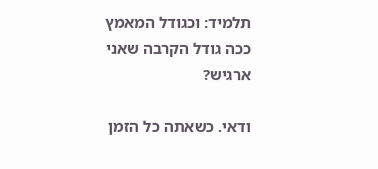תלמיד: וכגודל המאמץ ככה גודל הקרבה שאני ארגיש?

ודאי. כשאתה כל הזמן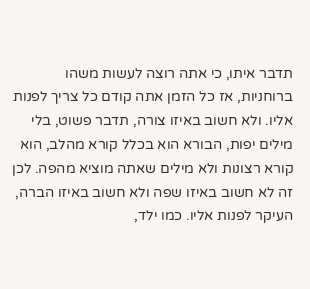תדבר איתו, כי אתה רוצה לעשות משהו ברוחניות, אז כל הזמן אתה קודם כל צריך לפנות אליו. ולא חשוב באיזו צורה, תדבר פשוט, בלי מילים יפות, הבורא הוא בכלל קורא מהלב, הוא קורא רצונות ולא מילים שאתה מוציא מהפה. לכן זה לא חשוב באיזו שפה ולא חשוב באיזו הברה, העיקר לפנות אליו. כמו ילד,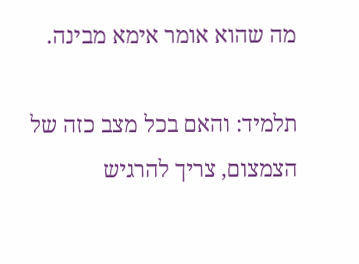מה שהוא אומר אימא מבינה.

תלמיד: והאם בכל מצב כזה של הצמצום, צריך להרגיש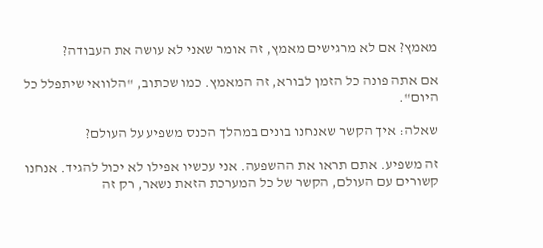מאמץ? אם לא מרגישים מאמץ, זה אומר שאני לא עושה את העבודה?

אם אתה פונה כל הזמן לבורא, זה המאמץ. כמו שכתוב, "הלוואי שיתפלל כל היום".

שאלה: איך הקשר שאנחנו בונים במהלך הכנס משפיע על העולם?

זה משפיע. אתם תראו את ההשפעה. אני עכשיו אפילו לא יכול להגיד. אנחנו קשורים עם העולם, הקשר של כל המערכת הזאת נשאר, רק זה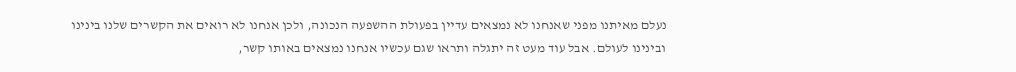נעלם מאיתנו מפני שאנחנו לא נמצאים עדיין בפעולת ההשפעה הנכונה, ולכן אנחנו לא רואים את הקשרים שלנו בינינו ובינינו לעולם. אבל עוד מעט זה יתגלה ותראו שגם עכשיו אנחנו נמצאים באותו קשר,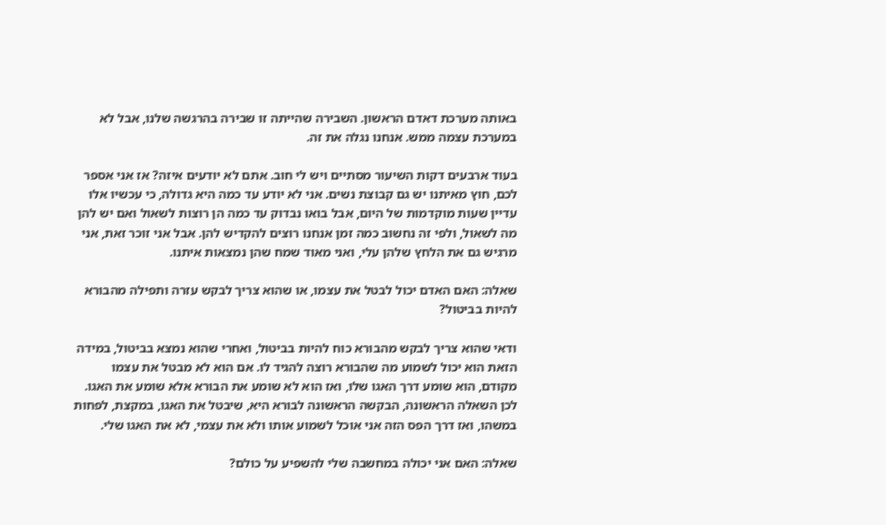באותה מערכת דאדם הראשון. השבירה שהייתה זו שבירה בהרגשה שלנו, אבל לא במערכת עצמה ממש. אנחנו נגלה את זה.

בעוד ארבעים דקות השיעור מסתיים ויש לי חוב. אתם לא יודעים איזה? אז אני אספר לכם, חוץ מאיתנו יש גם קבוצת נשים. אני לא יודע עד כמה היא גדולה, כי עכשיו אלו עדיין שעות מוקדמות של היום, אבל בואו נבדוק עד כמה הן רוצות לשאול ואם יש להן מה לשאול, ולפי זה נחשוב כמה זמן אנחנו רוצים להקדיש להן. אבל אני זוכר זאת, אני מרגיש גם את הלחץ שלהן עלי, ואני מאוד שמח שהן נמצאות איתנו.

שאלה: האם האדם יכול לבטל את עצמו, או שהוא צריך לבקש עזרה ותפילה מהבורא להיות בביטול?

ודאי שהוא צריך לבקש מהבורא כוח להיות בביטול, ואחרי שהוא נמצא בביטול, במידה הזאת הוא יכול לשמוע מה שהבורא רוצה להגיד לו. אם הוא לא מבטל את עצמו מקודם, הוא שומע דרך האגו שלו, ואז הוא לא שומע את הבורא אלא שומע את האגו. לכן השאלה הראשונה, הבקשה הראשונה לבורא היא, שיבטל את האגו, במקצת, לפחות במשהו, ואז דרך הפס הזה אני אוכל לשמוע אותו ולא את עצמי, לא את האגו שלי.

שאלה: האם אני יכולה במחשבה שלי להשפיע על כולם?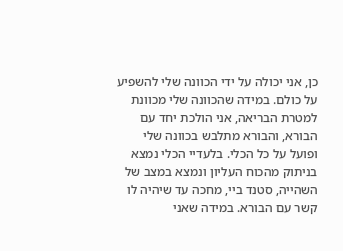כן, אני יכולה על ידי הכוונה שלי להשפיע על כולם. במידה שהכוונה שלי מכוונת למטרת הבריאה, אני הולכת יחד עם הבורא, והבורא מתלבש בכוונה שלי ופועל על כל הכלי. בלעדיי הכלי נמצא בניתוק מהכוח העליון ונמצא במצב של השהייה, סטנד ביי, מחכה עד שיהיה לו קשר עם הבורא. במידה שאני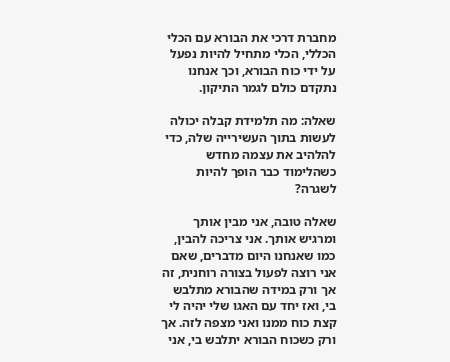מחברת דרכי את הבורא עם הכלי הכללי, הכלי מתחיל להיות נפעל על ידי כוח הבורא, וכך אנחנו נתקדם כולם לגמר התיקון.

שאלה: מה תלמידת קבלה יכולה לעשות בתוך העשירייה שלה, כדי להלהיב את עצמה מחדש כשהלימוד כבר הופך להיות לשגרה?

שאלה טובה, אני מבין אותך ומרגיש אותך. אני צריכה להבין, כמו שאנחנו היום מדברים, שאם אני רוצה לפעול בצורה רוחנית, זה אך ורק במידה שהבורא מתלבש בי, ואז יחד עם האגו שלי יהיה לי קצת כוח ממנו ואני מצפה לזה. אך ורק כשכוח הבורא יתלבש בי, אני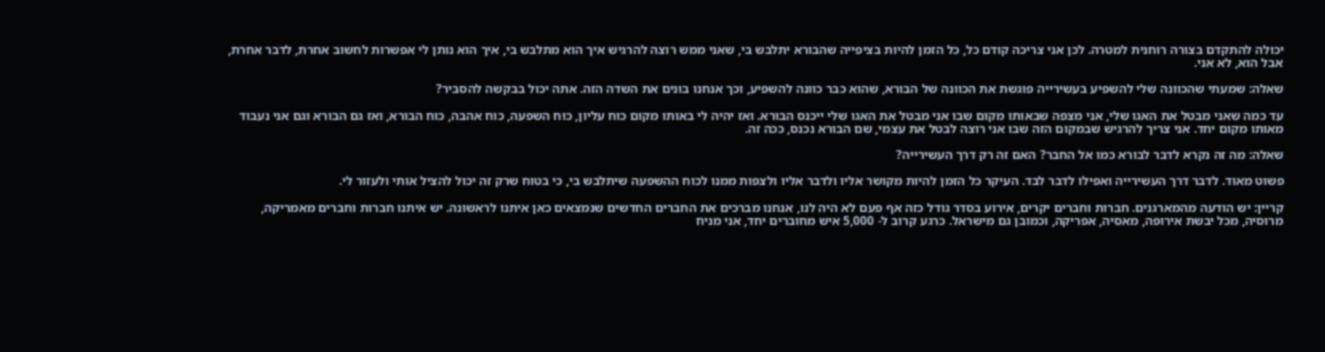יכולה להתקדם בצורה רוחנית למטרה. לכן אני צריכה קודם כל, כל הזמן להיות בציפייה שהבורא יתלבש בי, שאני ממש רוצה להרגיש איך הוא מתלבש בי, איך הוא נותן לי אפשרות לחשוב אחרת, לדבר אחרת, אבל הוא, לא אני.

שאלה: שמעתי שהכוונה שלי להשפיע בעשירייה פוגשת את הכוונה של הבורא, שהוא כבר כוונה להשפיע, וכך אנחנו בונים את השדה הזה. אתה יכול בבקשה להסביר?

עד כמה שאני מבטל את האגו שלי, אני מצפה שבאותו מקום שבו אני מבטל את האגו שלי ייכנס הבורא. ואז יהיה לי באותו מקום כוח עליון, כוח השפעה, כוח אהבה, כוח הבורא, ואז גם הבורא וגם אני נעבוד מאותו מקום יחד. אני צריך להרגיש שבמקום הזה שבו אני רוצה לבטל את עצמי, שם הבורא נכנס, ככה זה.

שאלה: מה זה נקרא לדבר לבורא כמו אל החבר? האם זה רק דרך העשירייה?

פשוט מאוד. לדבר דרך העשירייה ואפילו לדבר לבד. העיקר כל הזמן להיות מקושר אליו ולדבר אליו ולצפות ממנו לכוח ההשפעה שיתלבש בי, כי בטוח שרק זה יכול להציל אותי ולעזור לי.

קריין: יש הודעה מהמארגנים. חברות וחברים יקרים, אירוע בסדר גודל כזה אף פעם לא היה לנו, אנחנו מברכים את החברים החדשים שנמצאים כאן איתנו לראשונה. יש איתנו חברות וחברים מאמריקה, מרוסיה, מכל יבשת אירופה, מאסיה, אפריקה, וכמובן גם מישראל. כרגע קרוב ל- 5,000 איש מחוברים יחד, אני מניח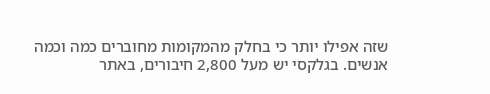שזה אפילו יותר כי בחלק מהמקומות מחוברים כמה וכמה אנשים. בגלקסי יש מעל 2,800 חיבורים, באתר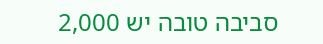סביבה טובה יש 2,000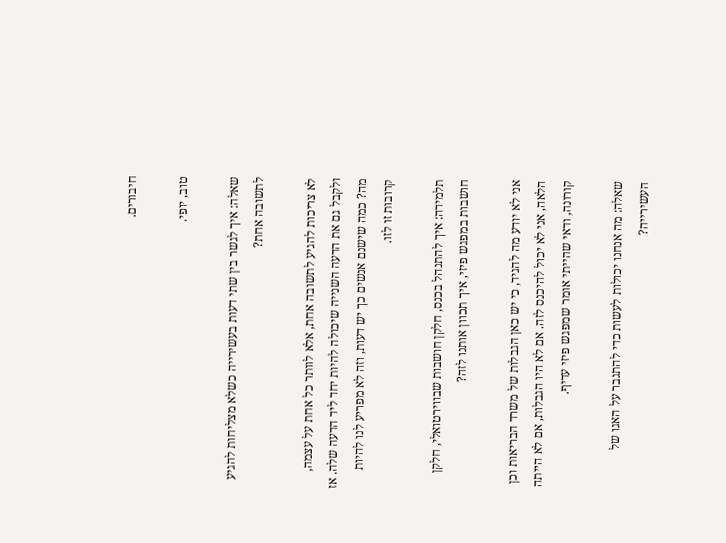חיבורים.

טוב, יופי.

שאלה: איך לגשר בין שתי דעות בעשירייה כשלא מצליחות להגיע לתשובה אחת?

לא צריכות להגיע לתשובה אחת, אלא לוותר כל אחת על עצמה, ולקבל גם את הדעה השנייה שיכולה להיות יחד ליד הדעה שלה. אז מה? כמה שישנם אנשים כך יש דעות, וזה לא מפריע לנו להיות קרובות זו לזו.

תלמידה: איך להתנהל בכנס, חלקן חושבות שבווירטואלי, חלקן חושבות במפגש פיזי, איך תכוון אותנו לזה?

אני לא יודע מה להגיד, כי יש כאן הגבלות של משרד הבריאות וכן הלאה, אני לא יכול להיכנס לזה. אם לא היו הגבלות, אם לא הייתה קורונה, ודאי שהייתי אומר שמפגש פיזי עדיף.

שאלה: מה אנחנו יכולות לעשות כדי להתגבר על האגו של העשירייה?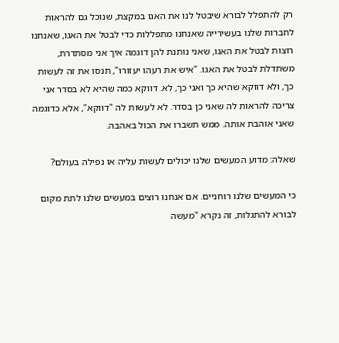רק להתפלל לבורא שיבטל לנו את האגו במקצת, שנוכל גם להראות לחברות שלנו בעשירייה שאנחנו מתפללות כדי לבטל את האגו, שאנחנו רוצות לבטל את האגו, שאני נותנת להן דוגמה איך אני מסתדרת, משתדלת לבטל את האגו. "איש את רעהו יעזורו", תנסו את זה לעשות כך, ולא דווקא שהיא כך ואני כך, לא. דווקא כמה שהיא לא בסדר אני צריכה להראות לה שאני כן בסדר. לא לעשות לה "דווקא", אלא כדוגמה שאני אוהבת אותה. ממש תשברו את הכול באהבה.

שאלה: מדוע המעשים שלנו יכולים לעשות עליה או נפילה בעולם?

כי המעשים שלנו רוחניים. אם אנחנו רוצים במעשים שלנו לתת מקום לבורא להתגלות, זה נקרא "מעשה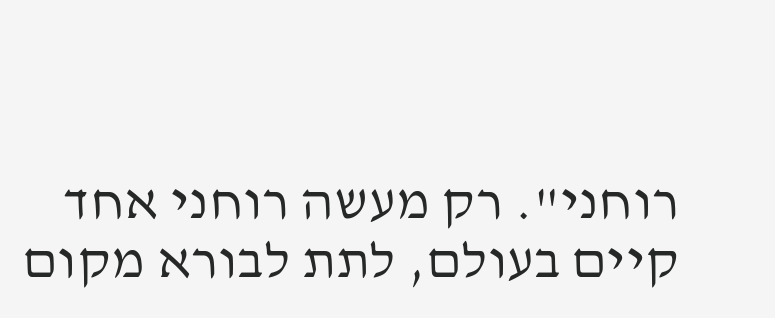רוחני". רק מעשה רוחני אחד קיים בעולם, לתת לבורא מקום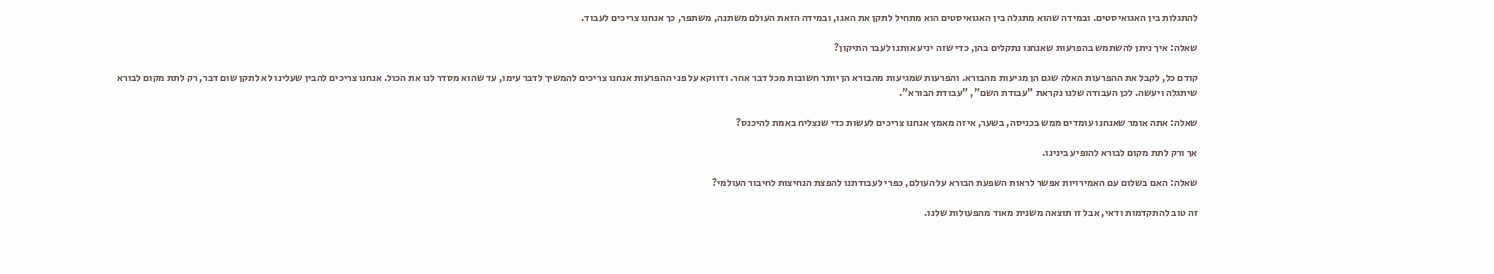להתגלות בין האגואיסטים. ובמידה שהוא מתגלה בין האגואיסטים הוא מתחיל לתקן את האגו, ובמידה הזאת העולם משתנה, משתפר, כך אנחנו צריכים לעבוד.

שאלה: איך ניתן להשתמש בהפרעות שאנחנו נתקלים בהן, כדי שזה יניע אותנו לעבר התיקון?

קודם כל, לקבל את ההפרעות האלה שגם הן מגיעות מהבורא. והפרעות שמגיעות מהבורא הן יותר חשובות מכל דבר אחר. ודווקא על פני ההפרעות אנחנו צריכים להמשיך לדבר עימו, עד שהוא מסדר לנו את הכול. אנחנו צריכים להבין שעלינו לא לתקן שום דבר, רק לתת מקום לבורא שיתגלה ויעשה. לכן העבודה שלנו נקראת "עבודת השם", "עבודת הבורא".

שאלה: אתה אומר שאנחנו עומדים ממש בכניסה, בשער, איזה מאמץ אנחנו צריכים לעשות כדי שנצליח באמת להיכנס?

אך ורק לתת מקום לבורא להופיע בינינו.

שאלה: האם בשלום עם האמירויות אפשר לראות השפעת הבורא על העולם, כפרי לעבודתנו להפצת הנחיצות לחיבור העולמי?

זה טוב להתקדמות ודאי, אבל זו תוצאה משנית מאוד מהפעולות שלנו.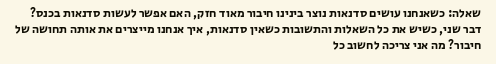שאלה: כשאנחנו עושים סדנאות נוצר בינינו חיבור מאוד חזק, האם אפשר לעשות סדנאות בכנס? דבר שני, כשיש את כל השאלות והתשובות כשאין סדנאות, איך אנחנו מייצרים את אותה תחושה של חיבור? מה אני צריכה לחשוב כל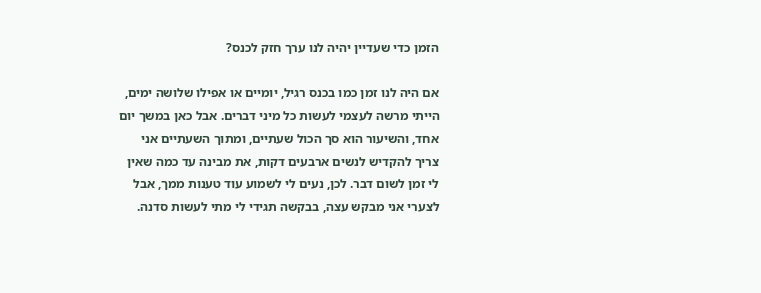הזמן כדי שעדיין יהיה לנו ערך חזק לכנס?

אם היה לנו זמן כמו בכנס רגיל, יומיים או אפילו שלושה ימים, הייתי מרשה לעצמי לעשות כל מיני דברים. אבל כאן במשך יום אחד, והשיעור הוא סך הכול שעתיים, ומתוך השעתיים אני צריך להקדיש לנשים ארבעים דקות, את מבינה עד כמה שאין לי זמן לשום דבר. לכן, נעים לי לשמוע עוד טענות ממך, אבל לצערי אני מבקש עצה, בבקשה תגידי לי מתי לעשות סדנה.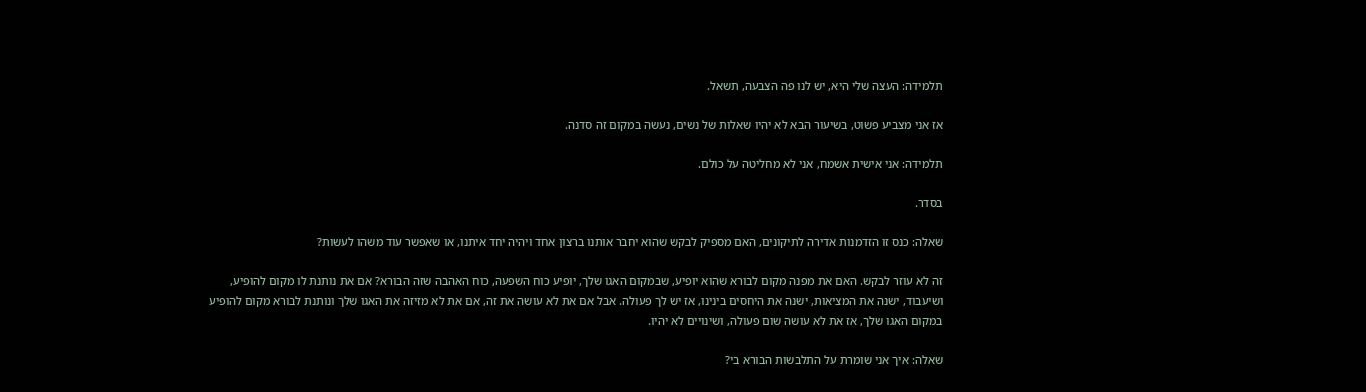תלמידה: העצה שלי היא, יש לנו פה הצבעה, תשאל.

אז אני מצביע פשוט, בשיעור הבא לא יהיו שאלות של נשים, נעשה במקום זה סדנה.

תלמידה: אני אישית אשמח, אני לא מחליטה על כולם.

בסדר.

שאלה: כנס זו הזדמנות אדירה לתיקונים, האם מספיק לבקש שהוא יחבר אותנו ברצון אחד ויהיה יחד איתנו, או שאפשר עוד משהו לעשות?

זה לא עוזר לבקש. האם את מפנה מקום לבורא שהוא יופיע, שבמקום האגו שלך, יופיע כוח השפעה, כוח האהבה שזה הבורא? אם את נותנת לו מקום להופיע, ושיעבוד, ישנה את המציאות, ישנה את היחסים בינינו, אז יש לך פעולה. אבל אם את לא עושה את זה, אם את לא מזיזה את האגו שלך ונותנת לבורא מקום להופיע במקום האגו שלך, אז את לא עושה שום פעולה, ושינויים לא יהיו.

שאלה: איך אני שומרת על התלבשות הבורא בי?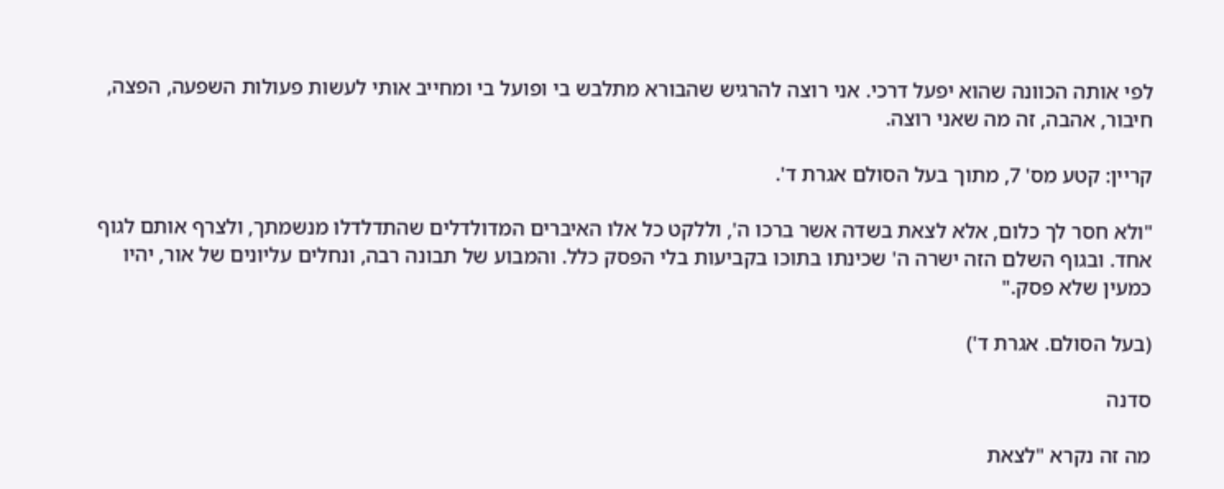לפי אותה הכוונה שהוא יפעל דרכי. אני רוצה להרגיש שהבורא מתלבש בי ופועל בי ומחייב אותי לעשות פעולות השפעה, הפצה, חיבור, אהבה, זה מה שאני רוצה.

קריין: קטע מס' 7, מתוך בעל הסולם אגרת ד'.

"ולא חסר לך כלום, אלא לצאת בשדה אשר ברכו ה', וללקט כל אלו האיברים המדולדלים שהתדלדלו מנשמתך, ולצרף אותם לגוף אחד. ובגוף השלם הזה ישרה ה' שכינתו בתוכו בקביעות בלי הפסק כלל. והמבוע של תבונה רבה, ונחלים עליונים של אור, יהיו כמעין שלא פסק."

(בעל הסולם. אגרת ד')

סדנה

מה זה נקרא "לצאת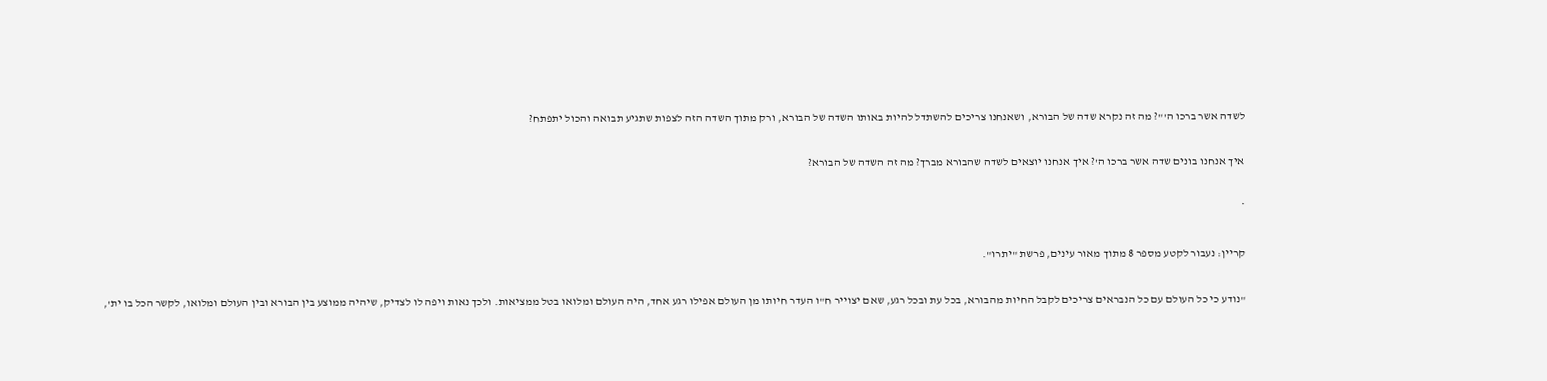לשדה אשר ברכו ה'"? מה זה נקרא שדה של הבורא, ושאנחנו צריכים להשתדל להיות באותו השדה של הבורא, ורק מתוך השדה הזה לצפות שתגיע תבואה והכול יתפתח?

איך אנחנו בונים שדה אשר ברכו ה'? איך אנחנו יוצאים לשדה שהבורא מברך? מה זה השדה של הבורא?

*

קריין: נעבור לקטע מספר 8 מתוך מאור עינים, פרשת "יתרו".

"נודע כי כל העולם עם כל הנבראים צריכים לקבל החיות מהבורא, בכל עת ובכל רגע, שאם יצוייר ח"ו העדר חיותו מן העולם אפילו רגע אחד, היה העולם ומלואו בטל ממציאות. ולכך נאות ויפה לו לצדיק, שיהיה ממוצע בין הבורא ובין העולם ומלואו, לקשר הכל בו ית',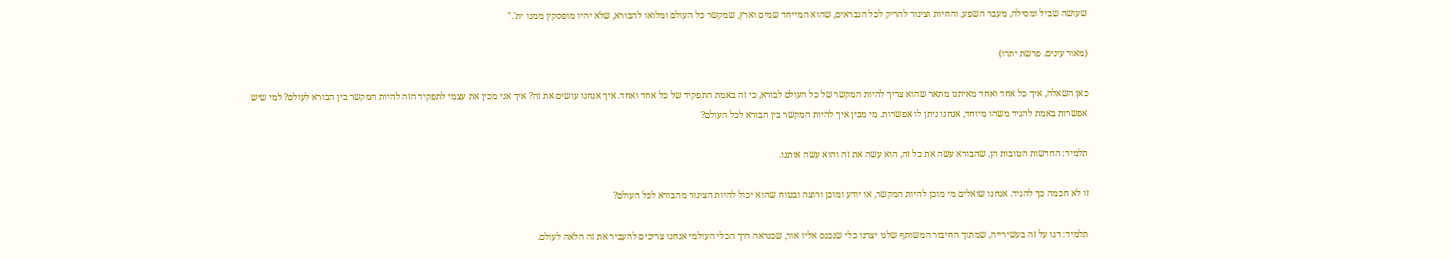שעושה שביל ומסילה, מעבר השפע, והחיות וצינור להריק לכל הנבראים, שהוא המייחד שמים וארץ, שמקשר כל העולם ומלואו להבורא, שלא יהיו מופסקין ממנו ית'."

(מאור עינים. פרשת יתרו)

כאן השאלה, איך כל אחד ואחד מאיתנו מתאר שהוא צריך להיות המקשר של כל העולם לבורא, כי זה באמת התפקיד של כל אחד ואחד. איך אנחנו עושים את זה? איך אני מכין את עצמי לתפקיד הזה להיות המקשר בין הבורא לעולם? למי שיש אפשרות באמת להגיד משהו מיוחד, אנחנו ניתן לו אפשרות. מי מבין איך להיות המקשר בין הבורא לכל העולם?

תלמיד: החדשות הטובות הן, שהבורא עשה את כל זה, הוא עשה את זה והוא עשה אותנו.

זו לא חכמה כך להגיד. אנחנו שואלים מי מוכן להיות המקשר, או יודע ומוכן ורוצה ובטוח שהוא יכול להיות הצינור מהבורא לכל העולם?

תלמיד: דנו על זה בעשירייה, שמתוך החיבור המשותף שלנו יצרנו כלי שנכנס אליו אור, שכנראה דרך הכלי העולמי אנחנו צריכים להעביר את זה הלאה לעולם.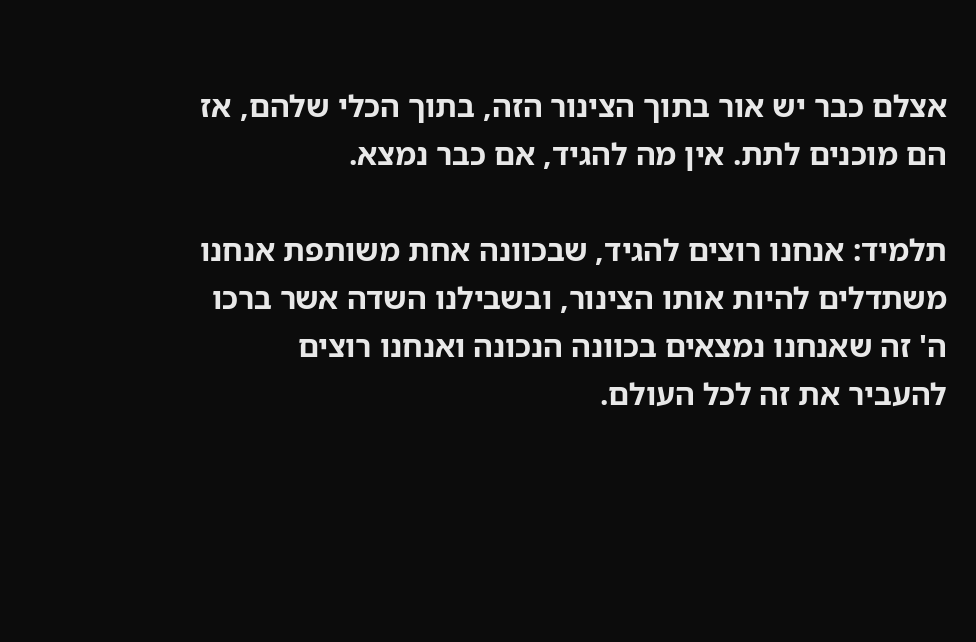אצלם כבר יש אור בתוך הצינור הזה, בתוך הכלי שלהם, אז הם מוכנים לתת. אין מה להגיד, אם כבר נמצא.

תלמיד: אנחנו רוצים להגיד, שבכוונה אחת משותפת אנחנו משתדלים להיות אותו הצינור, ובשבילנו השדה אשר ברכו ה' זה שאנחנו נמצאים בכוונה הנכונה ואנחנו רוצים להעביר את זה לכל העולם.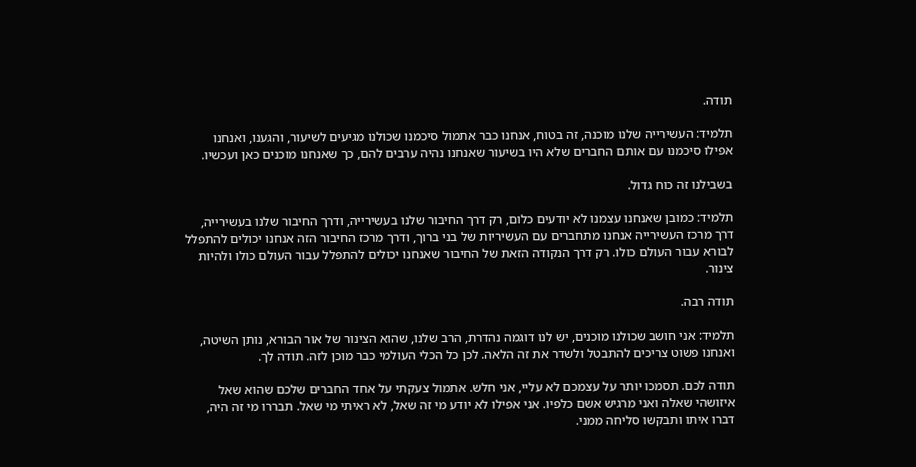תודה.

תלמיד: העשירייה שלנו מוכנה, זה בטוח, אנחנו כבר אתמול סיכמנו שכולנו מגיעים לשיעור, והגענו, ואנחנו אפילו סיכמנו עם אותם החברים שלא היו בשיעור שאנחנו נהיה ערבים להם, כך שאנחנו מוכנים כאן ועכשיו.

בשבילנו זה כוח גדול.

תלמיד: כמובן שאנחנו עצמנו לא יודעים כלום, רק דרך החיבור שלנו בעשירייה, ודרך החיבור שלנו בעשירייה, דרך מרכז העשירייה אנחנו מתחברים עם העשיריות של בני ברוך, ודרך מרכז החיבור הזה אנחנו יכולים להתפלל לבורא עבור העולם כולו. רק דרך הנקודה הזאת של החיבור שאנחנו יכולים להתפלל עבור העולם כולו ולהיות צינור.

תודה רבה.

תלמיד: אני חושב שכולנו מוכנים, יש לנו דוגמה נהדרת, הרב שלנו, שהוא הצינור של אור הבורא, נותן השיטה, ואנחנו פשוט צריכים להתבטל ולשדר את זה הלאה. לכן כל הכלי העולמי כבר מוכן לזה. תודה לך.

תודה לכם. תסמכו יותר על עצמכם לא עליי, אני חלש. אתמול צעקתי על אחד החברים שלכם שהוא שאל איזושהי שאלה ואני מרגיש אשם כלפיו. אני אפילו לא יודע מי זה שאל, לא ראיתי מי שאל. תבררו מי זה היה, דברו איתו ותבקשו סליחה ממני.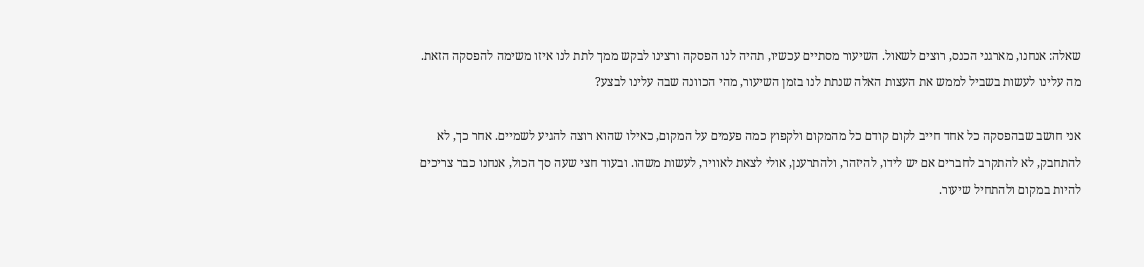שאלה: אנחנו, מארגני הכנס, רוצים לשאול. השיעור מסתיים עכשיו, תהיה לנו הפסקה ורצינו לבקש ממך לתת לנו איזו משימה להפסקה הזאת. מה עלינו לעשות בשביל לממש את העצות האלה שנתת לנו בזמן השיעור, מהי הכוונה שבה עלינו לבצע?

אני חושב שבהפסקה כל אחד חייב לקום קודם כל מהמקום ולקפוץ כמה פעמים על המקום, כאילו שהוא רוצה להגיע לשמיים. אחר כך, לא להתחבק, לא להתקרב לחברים אם יש לידו, להיזהר, ולהתרענן, אולי לצאת לאוויר, לעשות משהו. ובעוד חצי שעה סך הכול, אנחנו כבר צריכים להיות במקום ולהתחיל שיעור.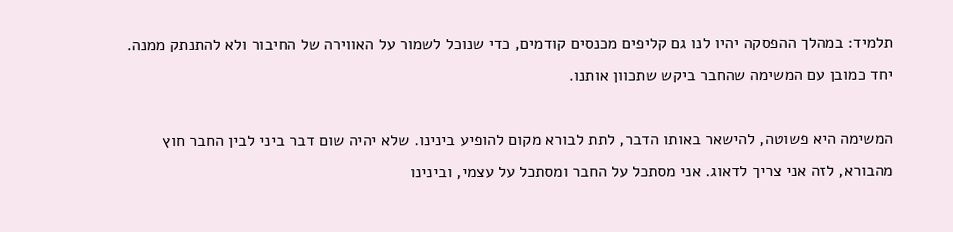תלמיד: במהלך ההפסקה יהיו לנו גם קליפים מכנסים קודמים, כדי שנוכל לשמור על האווירה של החיבור ולא להתנתק ממנה. יחד כמובן עם המשימה שהחבר ביקש שתכוון אותנו.

המשימה היא פשוטה, להישאר באותו הדבר, לתת לבורא מקום להופיע בינינו. שלא יהיה שום דבר ביני לבין החבר חוץ מהבורא, לזה אני צריך לדאוג. אני מסתכל על החבר ומסתכל על עצמי, ובינינו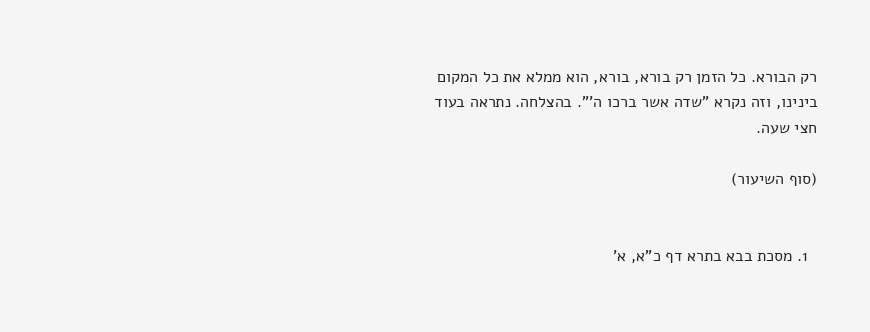רק הבורא. כל הזמן רק בורא, בורא, הוא ממלא את כל המקום בינינו, וזה נקרא "שדה אשר ברכו ה'". בהצלחה. נתראה בעוד חצי שעה.

(סוף השיעור)


  1. מסכת בבא בתרא דף כ"א, א'